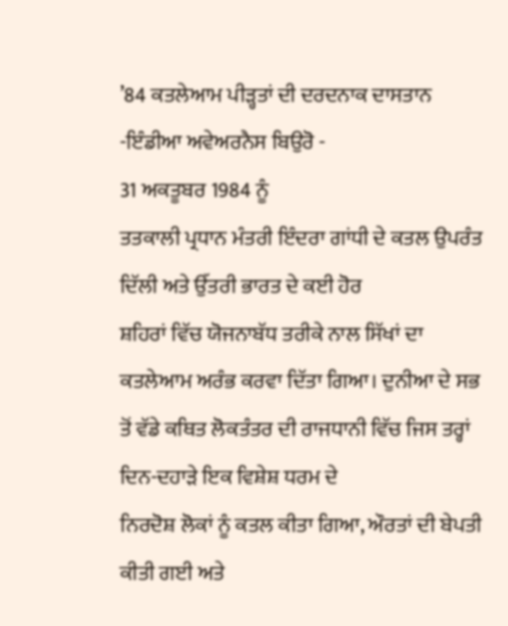’84 ਕਤਲੇਆਮ ਪੀੜ੍ਹਤਾਂ ਦੀ ਦਰਦਨਾਕ ਦਾਸਤਾਨ
-ਇੰਡੀਆ ਅਵੇਅਰਨੈਸ ਬਿਉਰੋ -
31 ਅਕਤੂਬਰ 1984 ਨੂੰ
ਤਤਕਾਲੀ ਪ੍ਰਧਾਨ ਮੰਤਰੀ ਇੰਦਰਾ ਗਾਂਧੀ ਦੇ ਕਤਲ ਉਪਰੰਤ ਦਿੱਲੀ ਅਤੇ ਉੱਤਰੀ ਭਾਰਤ ਦੇ ਕਈ ਹੋਰ
ਸ਼ਹਿਰਾਂ ਵਿੱਚ ਯੋਜਨਾਬੱਧ ਤਰੀਕੇ ਨਾਲ ਸਿੱਖਾਂ ਦਾ ਕਤਲੇਆਮ ਅਰੰਭ ਕਰਵਾ ਦਿੱਤਾ ਗਿਆ। ਦੁਨੀਆ ਦੇ ਸਭ
ਤੋਂ ਵੱਡੇ ਕਥਿਤ ਲੋਕਤੰਤਰ ਦੀ ਰਾਜਧਾਨੀ ਵਿੱਚ ਜਿਸ ਤਰ੍ਹਾਂ ਦਿਨ-ਦਹਾੜੇ ਇਕ ਵਿਸ਼ੇਸ਼ ਧਰਮ ਦੇ
ਨਿਰਦੋਸ਼ ਲੋਕਾਂ ਨੂੰ ਕਤਲ ਕੀਤਾ ਗਿਆ, ਔਰਤਾਂ ਦੀ ਬੇਪਤੀ ਕੀਤੀ ਗਈ ਅਤੇ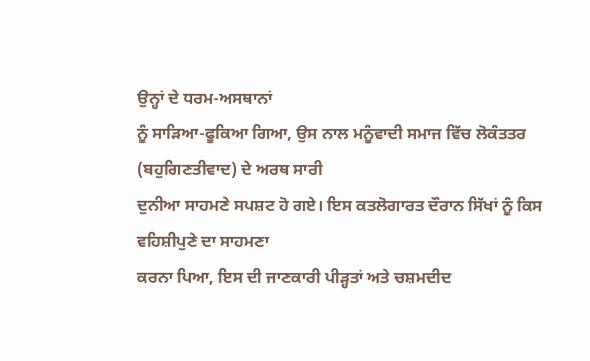ਉਨ੍ਹਾਂ ਦੇ ਧਰਮ-ਅਸਥਾਨਾਂ
ਨੂੰ ਸਾੜਿਆ-ਫੂਕਿਆ ਗਿਆ, ਉਸ ਨਾਲ ਮਨੂੰਵਾਦੀ ਸਮਾਜ ਵਿੱਚ ਲੋਕੰਤਤਰ (ਬਹੁਗਿਣਤੀਵਾਦ) ਦੇ ਅਰਥ ਸਾਰੀ
ਦੁਨੀਆ ਸਾਹਮਣੇ ਸਪਸ਼ਟ ਹੋ ਗਏ। ਇਸ ਕਤਲੋਗਾਰਤ ਦੌਰਾਨ ਸਿੱਖਾਂ ਨੂੰ ਕਿਸ ਵਹਿਸ਼ੀਪੁਣੇ ਦਾ ਸਾਹਮਣਾ
ਕਰਨਾ ਪਿਆ, ਇਸ ਦੀ ਜਾਣਕਾਰੀ ਪੀੜ੍ਹਤਾਂ ਅਤੇ ਚਸ਼ਮਦੀਦ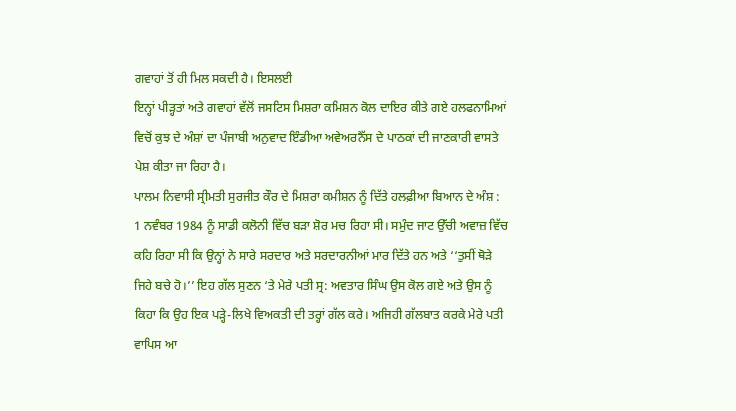ਗਵਾਹਾਂ ਤੋਂ ਹੀ ਮਿਲ ਸਕਦੀ ਹੈ। ਇਸਲਈ
ਇਨ੍ਹਾਂ ਪੀੜ੍ਹਤਾਂ ਅਤੇ ਗਵਾਹਾਂ ਵੱਲੋਂ ਜਸਟਿਸ ਮਿਸ਼ਰਾ ਕਮਿਸ਼ਨ ਕੋਲ ਦਾਇਰ ਕੀਤੇ ਗਏ ਹਲਫਨਾਮਿਆਂ
ਵਿਚੋਂ ਕੁਝ ਦੇ ਅੰਸ਼ਾਂ ਦਾ ਪੰਜਾਬੀ ਅਨੁਵਾਦ ਇੰਡੀਆ ਅਵੇਅਰਨੈੱਸ ਦੇ ਪਾਠਕਾਂ ਦੀ ਜਾਣਕਾਰੀ ਵਾਸਤੇ
ਪੇਸ਼ ਕੀਤਾ ਜਾ ਰਿਹਾ ਹੈ।
ਪਾਲਮ ਨਿਵਾਸੀ ਸ੍ਰੀਮਤੀ ਸੁਰਜੀਤ ਕੌਰ ਦੇ ਮਿਸ਼ਰਾ ਕਮੀਸ਼ਨ ਨੂੰ ਦਿੱਤੇ ਹਲਫ਼ੀਆ ਬਿਆਨ ਦੇ ਅੰਸ਼ :
1 ਨਵੰਬਰ 1984 ਨੂੰ ਸਾਡੀ ਕਲੋਨੀ ਵਿੱਚ ਬੜਾ ਸ਼ੋਰ ਮਚ ਰਿਹਾ ਸੀ। ਸਮੁੰਦ ਜਾਟ ਉੱਚੀ ਅਵਾਜ਼ ਵਿੱਚ
ਕਹਿ ਰਿਹਾ ਸੀ ਕਿ ਉਨ੍ਹਾਂ ਨੇ ਸਾਰੇ ਸਰਦਾਰ ਅਤੇ ਸਰਦਾਰਨੀਆਂ ਮਾਰ ਦਿੱਤੇ ਹਨ ਅਤੇ ‘‘ਤੁਸੀਂ ਥੋੜੇ
ਜਿਹੇ ਬਚੇ ਹੋ।’’ ਇਹ ਗੱਲ ਸੁਣਨ ‘ਤੇ ਮੇਰੇ ਪਤੀ ਸ੍ਰ: ਅਵਤਾਰ ਸਿੰਘ ਉਸ ਕੋਲ ਗਏ ਅਤੇ ਉਸ ਨੂੰ
ਕਿਹਾ ਕਿ ਉਹ ਇਕ ਪੜ੍ਹੇ-ਲਿਖੇ ਵਿਅਕਤੀ ਦੀ ਤਰ੍ਹਾਂ ਗੱਲ ਕਰੇ। ਅਜਿਹੀ ਗੱਲਬਾਤ ਕਰਕੇ ਮੇਰੇ ਪਤੀ
ਵਾਪਿਸ ਆ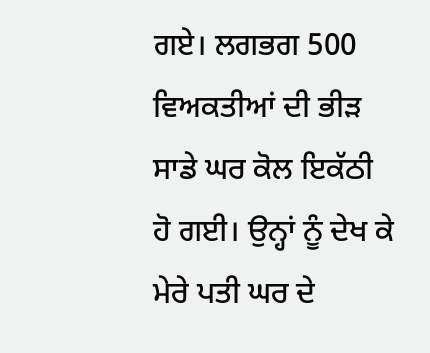ਗਏ। ਲਗਭਗ 500 ਵਿਅਕਤੀਆਂ ਦੀ ਭੀੜ ਸਾਡੇ ਘਰ ਕੋਲ ਇਕੱਠੀ ਹੋ ਗਈ। ਉਨ੍ਹਾਂ ਨੂੰ ਦੇਖ ਕੇ
ਮੇਰੇ ਪਤੀ ਘਰ ਦੇ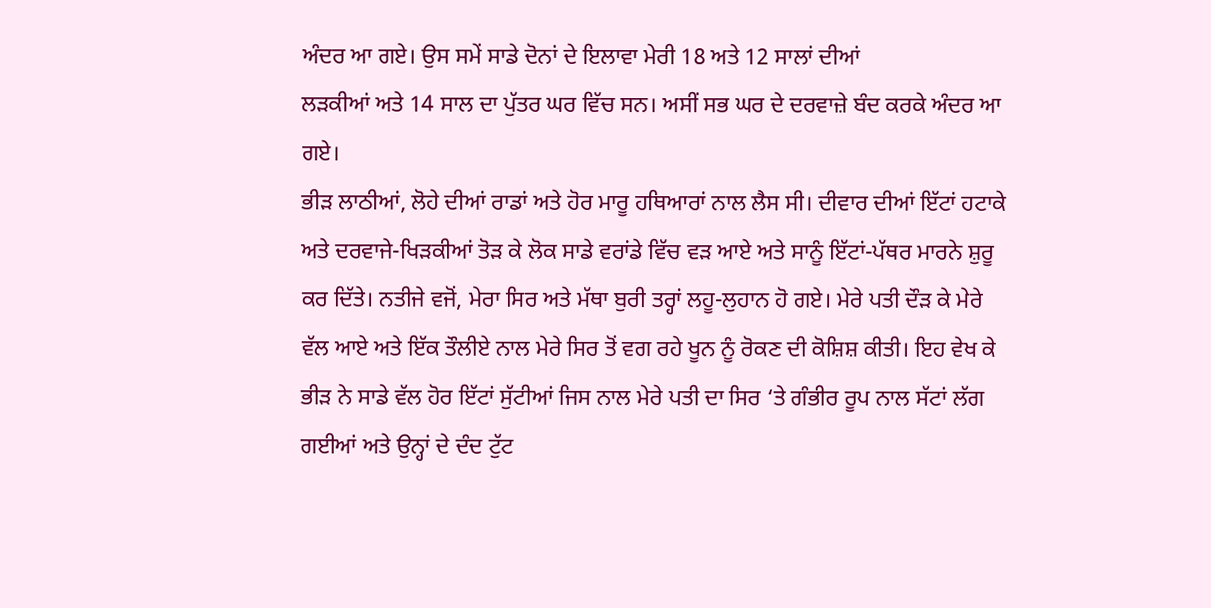ਅੰਦਰ ਆ ਗਏ। ਉਸ ਸਮੇਂ ਸਾਡੇ ਦੋਨਾਂ ਦੇ ਇਲਾਵਾ ਮੇਰੀ 18 ਅਤੇ 12 ਸਾਲਾਂ ਦੀਆਂ
ਲੜਕੀਆਂ ਅਤੇ 14 ਸਾਲ ਦਾ ਪੁੱਤਰ ਘਰ ਵਿੱਚ ਸਨ। ਅਸੀਂ ਸਭ ਘਰ ਦੇ ਦਰਵਾਜ਼ੇ ਬੰਦ ਕਰਕੇ ਅੰਦਰ ਆ ਗਏ।
ਭੀੜ ਲਾਠੀਆਂ, ਲੋਹੇ ਦੀਆਂ ਰਾਡਾਂ ਅਤੇ ਹੋਰ ਮਾਰੂ ਹਥਿਆਰਾਂ ਨਾਲ ਲੈਸ ਸੀ। ਦੀਵਾਰ ਦੀਆਂ ਇੱਟਾਂ ਹਟਾਕੇ ਅਤੇ ਦਰਵਾਜੇ-ਖਿੜਕੀਆਂ ਤੋੜ ਕੇ ਲੋਕ ਸਾਡੇ ਵਰਾਂਡੇ ਵਿੱਚ ਵੜ ਆਏ ਅਤੇ ਸਾਨੂੰ ਇੱਟਾਂ-ਪੱਥਰ ਮਾਰਨੇ ਸ਼ੁਰੂ ਕਰ ਦਿੱਤੇ। ਨਤੀਜੇ ਵਜੋਂ, ਮੇਰਾ ਸਿਰ ਅਤੇ ਮੱਥਾ ਬੁਰੀ ਤਰ੍ਹਾਂ ਲਹੂ-ਲੁਹਾਨ ਹੋ ਗਏ। ਮੇਰੇ ਪਤੀ ਦੌੜ ਕੇ ਮੇਰੇ ਵੱਲ ਆਏ ਅਤੇ ਇੱਕ ਤੌਲੀਏ ਨਾਲ ਮੇਰੇ ਸਿਰ ਤੋਂ ਵਗ ਰਹੇ ਖੂਨ ਨੂੰ ਰੋਕਣ ਦੀ ਕੋਸ਼ਿਸ਼ ਕੀਤੀ। ਇਹ ਵੇਖ ਕੇ ਭੀੜ ਨੇ ਸਾਡੇ ਵੱਲ ਹੋਰ ਇੱਟਾਂ ਸੁੱਟੀਆਂ ਜਿਸ ਨਾਲ ਮੇਰੇ ਪਤੀ ਦਾ ਸਿਰ ‘ਤੇ ਗੰਭੀਰ ਰੂਪ ਨਾਲ ਸੱਟਾਂ ਲੱਗ ਗਈਆਂ ਅਤੇ ਉਨ੍ਹਾਂ ਦੇ ਦੰਦ ਟੁੱਟ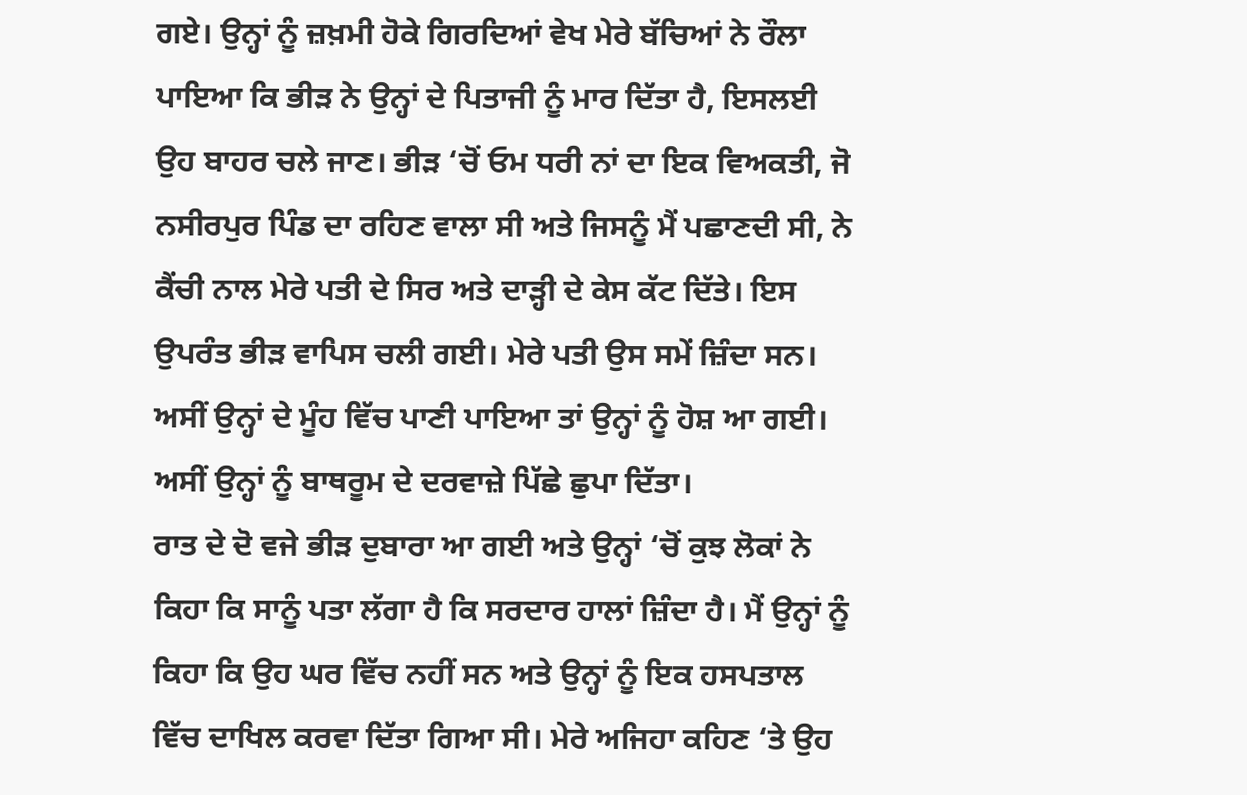ਗਏ। ਉਨ੍ਹਾਂ ਨੂੰ ਜ਼ਖ਼ਮੀ ਹੋਕੇ ਗਿਰਦਿਆਂ ਵੇਖ ਮੇਰੇ ਬੱਚਿਆਂ ਨੇ ਰੌਲਾ ਪਾਇਆ ਕਿ ਭੀੜ ਨੇ ਉਨ੍ਹਾਂ ਦੇ ਪਿਤਾਜੀ ਨੂੰ ਮਾਰ ਦਿੱਤਾ ਹੈ, ਇਸਲਈ ਉਹ ਬਾਹਰ ਚਲੇ ਜਾਣ। ਭੀੜ ‘ਚੋਂ ਓਮ ਧਰੀ ਨਾਂ ਦਾ ਇਕ ਵਿਅਕਤੀ, ਜੋ ਨਸੀਰਪੁਰ ਪਿੰਡ ਦਾ ਰਹਿਣ ਵਾਲਾ ਸੀ ਅਤੇ ਜਿਸਨੂੰ ਮੈਂ ਪਛਾਣਦੀ ਸੀ, ਨੇ ਕੈਂਚੀ ਨਾਲ ਮੇਰੇ ਪਤੀ ਦੇ ਸਿਰ ਅਤੇ ਦਾੜ੍ਹੀ ਦੇ ਕੇਸ ਕੱਟ ਦਿੱਤੇ। ਇਸ ਉਪਰੰਤ ਭੀੜ ਵਾਪਿਸ ਚਲੀ ਗਈ। ਮੇਰੇ ਪਤੀ ਉਸ ਸਮੇਂ ਜ਼ਿੰਦਾ ਸਨ। ਅਸੀਂ ਉਨ੍ਹਾਂ ਦੇ ਮੂੰਹ ਵਿੱਚ ਪਾਣੀ ਪਾਇਆ ਤਾਂ ਉਨ੍ਹਾਂ ਨੂੰ ਹੋਸ਼ ਆ ਗਈ। ਅਸੀਂ ਉਨ੍ਹਾਂ ਨੂੰ ਬਾਥਰੂਮ ਦੇ ਦਰਵਾਜ਼ੇ ਪਿੱਛੇ ਛੁਪਾ ਦਿੱਤਾ।
ਰਾਤ ਦੇ ਦੋ ਵਜੇ ਭੀੜ ਦੁਬਾਰਾ ਆ ਗਈ ਅਤੇ ਉਨ੍ਹਾਂ ‘ਚੋਂ ਕੁਝ ਲੋਕਾਂ ਨੇ ਕਿਹਾ ਕਿ ਸਾਨੂੰ ਪਤਾ ਲੱਗਾ ਹੈ ਕਿ ਸਰਦਾਰ ਹਾਲਾਂ ਜ਼ਿੰਦਾ ਹੈ। ਮੈਂ ਉਨ੍ਹਾਂ ਨੂੰ ਕਿਹਾ ਕਿ ਉਹ ਘਰ ਵਿੱਚ ਨਹੀਂ ਸਨ ਅਤੇ ਉਨ੍ਹਾਂ ਨੂੰ ਇਕ ਹਸਪਤਾਲ ਵਿੱਚ ਦਾਖਿਲ ਕਰਵਾ ਦਿੱਤਾ ਗਿਆ ਸੀ। ਮੇਰੇ ਅਜਿਹਾ ਕਹਿਣ ‘ਤੇ ਉਹ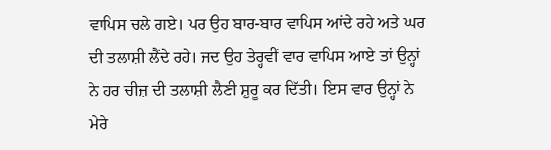ਵਾਪਿਸ ਚਲੇ ਗਏ। ਪਰ ਉਹ ਬਾਰ-ਬਾਰ ਵਾਪਿਸ ਆਂਦੇ ਰਹੇ ਅਤੇ ਘਰ ਦੀ ਤਲਾਸ਼ੀ ਲੈਂਦੇ ਰਹੇ। ਜਦ ਉਹ ਤੇਰ੍ਹਵੀਂ ਵਾਰ ਵਾਪਿਸ ਆਏ ਤਾਂ ਉਨ੍ਹਾਂ ਨੇ ਹਰ ਚੀਜ਼ ਦੀ ਤਲਾਸ਼ੀ ਲੈਣੀ ਸ਼ੁਰੂ ਕਰ ਦਿੱਤੀ। ਇਸ ਵਾਰ ਉਨ੍ਹਾਂ ਨੇ ਮੇਰੇ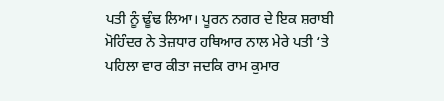ਪਤੀ ਨੂੰ ਢੂੰਢ ਲਿਆ। ਪੂਰਨ ਨਗਰ ਦੇ ਇਕ ਸ਼ਰਾਬੀ ਮੋਹਿੰਦਰ ਨੇ ਤੇਜ਼ਧਾਰ ਹਥਿਆਰ ਨਾਲ ਮੇਰੇ ਪਤੀ ‘ਤੇ ਪਹਿਲਾ ਵਾਰ ਕੀਤਾ ਜਦਕਿ ਰਾਮ ਕੁਮਾਰ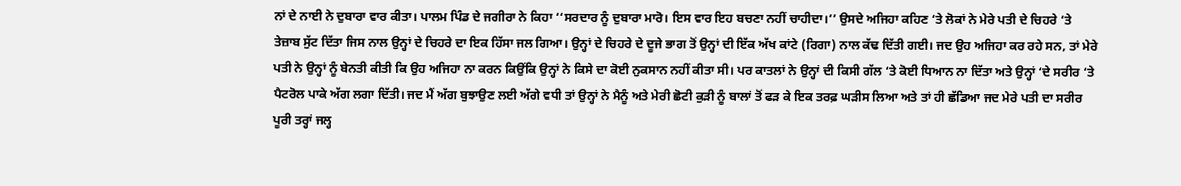ਨਾਂ ਦੇ ਨਾਈ ਨੇ ਦੁਬਾਰਾ ਵਾਰ ਕੀਤਾ। ਪਾਲਮ ਪਿੰਡ ਦੇ ਜਗੀਰਾ ਨੇ ਕਿਹਾ ‘‘ਸਰਦਾਰ ਨੂੰ ਦੁਬਾਰਾ ਮਾਰੋ। ਇਸ ਵਾਰ ਇਹ ਬਚਣਾ ਨਹੀਂ ਚਾਹੀਦਾ।’’ ਉਸਦੇ ਅਜਿਹਾ ਕਹਿਣ ‘ਤੇ ਲੋਕਾਂ ਨੇ ਮੇਰੇ ਪਤੀ ਦੇ ਚਿਹਰੇ ‘ਤੇ ਤੇਜ਼ਾਬ ਸੁੱਟ ਦਿੱਤਾ ਜਿਸ ਨਾਲ ਉਨ੍ਹਾਂ ਦੇ ਚਿਹਰੇ ਦਾ ਇਕ ਹਿੱਸਾ ਜਲ ਗਿਆ। ਉਨ੍ਹਾਂ ਦੇ ਚਿਹਰੇ ਦੇ ਦੂਜੇ ਭਾਗ ਤੋਂ ਉਨ੍ਹਾਂ ਦੀ ਇੱਕ ਅੱਖ ਕਾਂਟੇ (ਰਿਗਾ) ਨਾਲ ਕੱਢ ਦਿੱਤੀ ਗਈ। ਜਦ ਉਹ ਅਜਿਹਾ ਕਰ ਰਹੇ ਸਨ, ਤਾਂ ਮੇਰੇ ਪਤੀ ਨੇ ਉਨ੍ਹਾਂ ਨੂੰ ਬੇਨਤੀ ਕੀਤੀ ਕਿ ਉਹ ਅਜਿਹਾ ਨਾ ਕਰਨ ਕਿਉਂਕਿ ਉਨ੍ਹਾਂ ਨੇ ਕਿਸੇ ਦਾ ਕੋਈ ਨੁਕਸਾਨ ਨਹੀਂ ਕੀਤਾ ਸੀ। ਪਰ ਕਾਤਲਾਂ ਨੇ ਉਨ੍ਹਾਂ ਦੀ ਕਿਸੀ ਗੱਲ ‘ਤੇ ਕੋਈ ਧਿਆਨ ਨਾ ਦਿੱਤਾ ਅਤੇ ਉਨ੍ਹਾਂ ‘ਦੇ ਸਰੀਰ ‘ਤੇ ਪੈਟਰੋਲ ਪਾਕੇ ਅੱਗ ਲਗਾ ਦਿੱਤੀ। ਜਦ ਮੈਂ ਅੱਗ ਬੁਝਾਉਣ ਲਈ ਅੱਗੇ ਵਧੀ ਤਾਂ ਉਨ੍ਹਾਂ ਨੇ ਮੈਨੂੰ ਅਤੇ ਮੇਰੀ ਛੋਟੀ ਕੁੜੀ ਨੂੰ ਬਾਲਾਂ ਤੋਂ ਫੜ ਕੇ ਇਕ ਤਰਫ਼ ਘੜੀਸ ਲਿਆ ਅਤੇ ਤਾਂ ਹੀ ਛੱਡਿਆ ਜਦ ਮੇਰੇ ਪਤੀ ਦਾ ਸਰੀਰ ਪੂਰੀ ਤਰ੍ਹਾਂ ਜਲ੍ਹ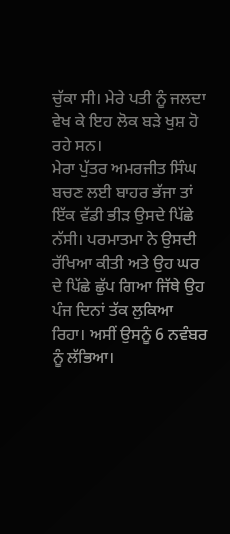ਚੁੱਕਾ ਸੀ। ਮੇਰੇ ਪਤੀ ਨੂੰ ਜਲਦਾ ਵੇਖ ਕੇ ਇਹ ਲੋਕ ਬੜੇ ਖੁਸ਼ ਹੋ ਰਹੇ ਸਨ।
ਮੇਰਾ ਪੁੱਤਰ ਅਮਰਜੀਤ ਸਿੰਘ ਬਚਣ ਲਈ ਬਾਹਰ ਭੱਜਾ ਤਾਂ ਇੱਕ ਵੱਡੀ ਭੀੜ ਉਸਦੇ ਪਿੱਛੇ ਨੱਸੀ। ਪਰਮਾਤਮਾ ਨੇ ਉਸਦੀ ਰੱਖਿਆ ਕੀਤੀ ਅਤੇ ਉਹ ਘਰ ਦੇ ਪਿੱਛੇ ਛੁੱਪ ਗਿਆ ਜਿੱਥੇ ਉਹ ਪੰਜ ਦਿਨਾਂ ਤੱਕ ਲੁਕਿਆ ਰਿਹਾ। ਅਸੀਂ ਉਸਨੂੰ 6 ਨਵੰਬਰ ਨੂੰ ਲੱਭਿਆ।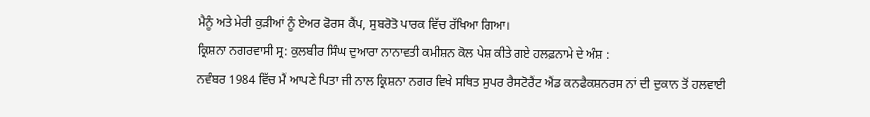ਮੈਨੂੰ ਅਤੇ ਮੇਰੀ ਕੁੜੀਆਂ ਨੂੰ ਏਅਰ ਫੋਰਸ ਕੈਂਪ, ਸੁਬਰੋਤੋ ਪਾਰਕ ਵਿੱਚ ਰੱਖਿਆ ਗਿਆ।
ਕ੍ਰਿਸ਼ਨਾ ਨਗਰਵਾਸੀ ਸ੍ਰ: ਕੁਲਬੀਰ ਸਿੰਘ ਦੁਆਰਾ ਨਾਨਾਵਤੀ ਕਮੀਸ਼ਨ ਕੋਲ ਪੇਸ਼ ਕੀਤੇ ਗਏ ਹਲਫ਼ਨਾਮੇ ਦੇ ਅੰਸ਼ :
ਨਵੰਬਰ 1984 ਵਿੱਚ ਮੈਂ ਆਪਣੇ ਪਿਤਾ ਜੀ ਨਾਲ ਕ੍ਰਿਸ਼ਨਾ ਨਗਰ ਵਿਖੇ ਸਥਿਤ ਸੁਪਰ ਰੈਸਟੋਰੈਂਟ ਐਂਡ ਕਨਫੈਕਸ਼ਨਰਸ ਨਾਂ ਦੀ ਦੁਕਾਨ ਤੋਂ ਹਲਵਾਈ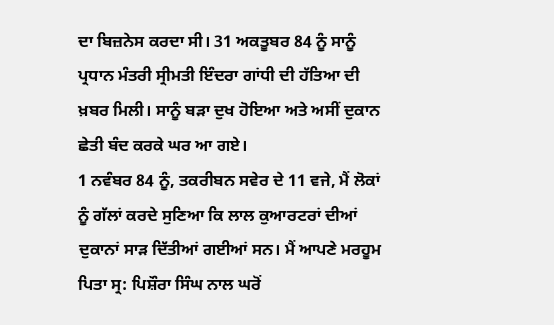ਦਾ ਬਿਜ਼ਨੇਸ ਕਰਦਾ ਸੀ। 31 ਅਕਤੂਬਰ 84 ਨੂੰ ਸਾਨੂੰ ਪ੍ਰਧਾਨ ਮੰਤਰੀ ਸ੍ਰੀਮਤੀ ਇੰਦਰਾ ਗਾਂਧੀ ਦੀ ਹੱਤਿਆ ਦੀ ਖ਼ਬਰ ਮਿਲੀ। ਸਾਨੂੰ ਬੜਾ ਦੁਖ ਹੋਇਆ ਅਤੇ ਅਸੀਂ ਦੁਕਾਨ ਛੇਤੀ ਬੰਦ ਕਰਕੇ ਘਰ ਆ ਗਏ।
1 ਨਵੰਬਰ 84 ਨੂੰ, ਤਕਰੀਬਨ ਸਵੇਰ ਦੇ 11 ਵਜੇ, ਮੈਂ ਲੋਕਾਂ ਨੂੰ ਗੱਲਾਂ ਕਰਦੇ ਸੁਣਿਆ ਕਿ ਲਾਲ ਕੁਆਰਟਰਾਂ ਦੀਆਂ ਦੁਕਾਨਾਂ ਸਾੜ ਦਿੱਤੀਆਂ ਗਈਆਂ ਸਨ। ਮੈਂ ਆਪਣੇ ਮਰਹੂਮ ਪਿਤਾ ਸ੍ਰ: ਪਿਸ਼ੌਰਾ ਸਿੰਘ ਨਾਲ ਘਰੋਂ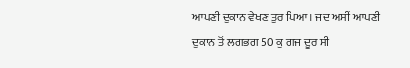ਆਪਣੀ ਦੁਕਾਨ ਵੇਖਣ ਤੁਰ ਪਿਆ। ਜਦ ਅਸੀਂ ਆਪਣੀ ਦੁਕਾਨ ਤੋਂ ਲਗਭਗ 50 ਕੁ ਗਜ ਦੂਰ ਸੀ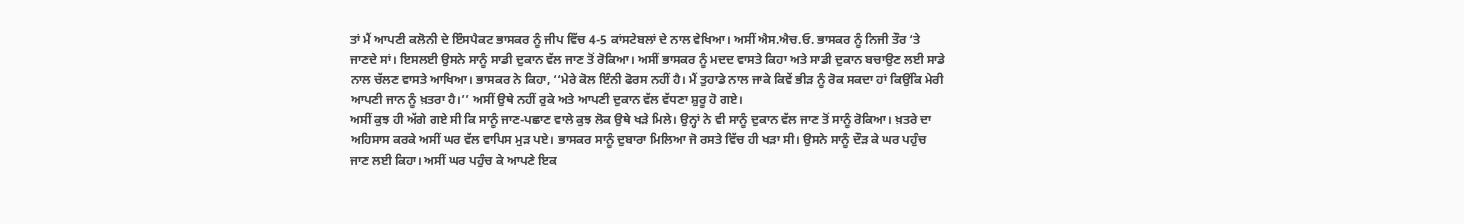ਤਾਂ ਮੈਂ ਆਪਣੀ ਕਲੋਨੀ ਦੇ ਇੰਸਪੈਕਟ ਭਾਸਕਰ ਨੂੰ ਜੀਪ ਵਿੱਚ 4-5 ਕਾਂਸਟੇਬਲਾਂ ਦੇ ਨਾਲ ਵੇਖਿਆ। ਅਸੀਂ ਐਸ.ਐਚ.ਓ. ਭਾਸਕਰ ਨੂੰ ਨਿਜੀ ਤੌਰ ‘ਤੇ ਜਾਣਦੇ ਸਾਂ। ਇਸਲਈ ਉਸਨੇ ਸਾਨੂੰ ਸਾਡੀ ਦੁਕਾਨ ਵੱਲ ਜਾਣ ਤੋਂ ਰੋਕਿਆ। ਅਸੀਂ ਭਾਸਕਰ ਨੂੰ ਮਦਦ ਵਾਸਤੇ ਕਿਹਾ ਅਤੇ ਸਾਡੀ ਦੁਕਾਨ ਬਚਾਉਣ ਲਈ ਸਾਡੇ ਨਾਲ ਚੱਲਣ ਵਾਸਤੇ ਆਖਿਆ। ਭਾਸਕਰ ਨੇ ਕਿਹਾ, ‘‘ਮੇਰੇ ਕੋਲ ਇੰਨੀ ਫੋਰਸ ਨਹੀਂ ਹੈ। ਮੈਂ ਤੁਹਾਡੇ ਨਾਲ ਜਾਕੇ ਕਿਵੇਂ ਭੀੜ ਨੂੰ ਰੋਕ ਸਕਦਾ ਹਾਂ ਕਿਉਂਕਿ ਮੇਰੀ ਆਪਣੀ ਜਾਨ ਨੂੰ ਖ਼ਤਰਾ ਹੈ।’’ ਅਸੀਂ ਉਥੇ ਨਹੀਂ ਰੁਕੇ ਅਤੇ ਆਪਣੀ ਦੁਕਾਨ ਵੱਲ ਵੱਧਣਾ ਸ਼ੁਰੂ ਹੋ ਗਏ।
ਅਸੀਂ ਕੁਝ ਹੀ ਅੱਗੇ ਗਏ ਸੀ ਕਿ ਸਾਨੂੰ ਜਾਣ-ਪਛਾਣ ਵਾਲੇ ਕੁਝ ਲੋਕ ਉਥੇ ਖੜੇ ਮਿਲੇ। ਉਨ੍ਹਾਂ ਨੇ ਵੀ ਸਾਨੂੰ ਦੁਕਾਨ ਵੱਲ ਜਾਣ ਤੋਂ ਸਾਨੂੰ ਰੋਕਿਆ। ਖ਼ਤਰੇ ਦਾ ਅਹਿਸਾਸ ਕਰਕੇ ਅਸੀਂ ਘਰ ਵੱਲ ਵਾਪਿਸ ਮੁੜ ਪਏ। ਭਾਸਕਰ ਸਾਨੂੰ ਦੁਬਾਰਾ ਮਿਲਿਆ ਜੋ ਰਸਤੇ ਵਿੱਚ ਹੀ ਖੜਾ ਸੀ। ਉਸਨੇ ਸਾਨੂੰ ਦੌੜ ਕੇ ਘਰ ਪਹੁੰਚ ਜਾਣ ਲਈ ਕਿਹਾ। ਅਸੀਂ ਘਰ ਪਹੁੰਚ ਕੇ ਆਪਣੇ ਇਕ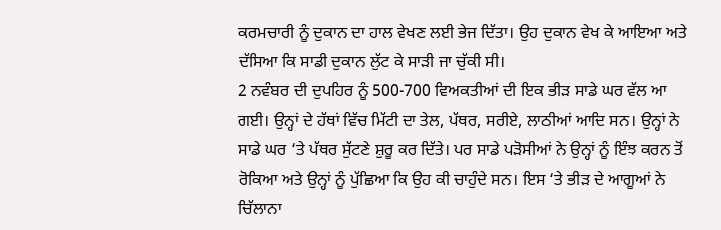ਕਰਮਚਾਰੀ ਨੂੰ ਦੁਕਾਨ ਦਾ ਹਾਲ ਵੇਖਣ ਲਈ ਭੇਜ ਦਿੱਤਾ। ਉਹ ਦੁਕਾਨ ਵੇਖ ਕੇ ਆਇਆ ਅਤੇ ਦੱਸਿਆ ਕਿ ਸਾਡੀ ਦੁਕਾਨ ਲੁੱਟ ਕੇ ਸਾੜੀ ਜਾ ਚੁੱਕੀ ਸੀ।
2 ਨਵੰਬਰ ਦੀ ਦੁਪਹਿਰ ਨੂੰ 500-700 ਵਿਅਕਤੀਆਂ ਦੀ ਇਕ ਭੀੜ ਸਾਡੇ ਘਰ ਵੱਲ ਆ ਗਈ। ਉਨ੍ਹਾਂ ਦੇ ਹੱਥਾਂ ਵਿੱਚ ਮਿੱਟੀ ਦਾ ਤੇਲ, ਪੱਥਰ, ਸਰੀਏ, ਲਾਠੀਆਂ ਆਦਿ ਸਨ। ਉਨ੍ਹਾਂ ਨੇ ਸਾਡੇ ਘਰ ‘ਤੇ ਪੱਥਰ ਸੁੱਟਣੇ ਸ਼ੁਰੂ ਕਰ ਦਿੱਤੇ। ਪਰ ਸਾਡੇ ਪੜੋਸੀਆਂ ਨੇ ਉਨ੍ਹਾਂ ਨੂੰ ਇੰਝ ਕਰਨ ਤੋਂ ਰੋਕਿਆ ਅਤੇ ਉਨ੍ਹਾਂ ਨੂੰ ਪੁੱਛਿਆ ਕਿ ਉਹ ਕੀ ਚਾਹੁੰਦੇ ਸਨ। ਇਸ ‘ਤੇ ਭੀੜ ਦੇ ਆਗੂਆਂ ਨੇ ਚਿੱਲਾਨਾ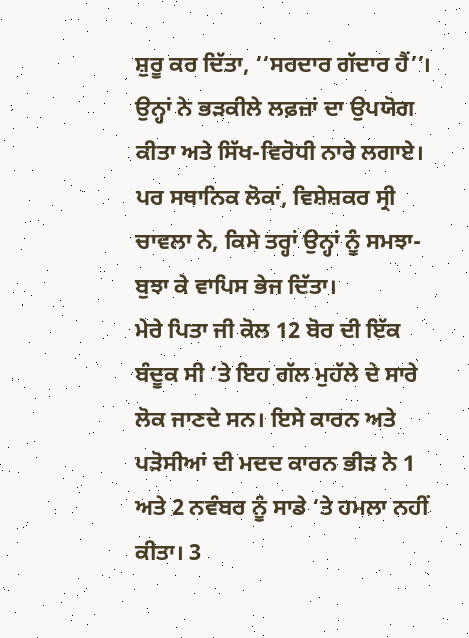ਸ਼ੁਰੂ ਕਰ ਦਿੱਤਾ, ‘‘ਸਰਦਾਰ ਗੱਦਾਰ ਹੈਂ’’। ਉਨ੍ਹਾਂ ਨੇ ਭੜਕੀਲੇ ਲਫ਼ਜ਼ਾਂ ਦਾ ਉਪਯੋਗ ਕੀਤਾ ਅਤੇ ਸਿੱਖ-ਵਿਰੋਧੀ ਨਾਰੇ ਲਗਾਏ। ਪਰ ਸਥਾਨਿਕ ਲੋਕਾਂ, ਵਿਸ਼ੇਸ਼ਕਰ ਸ੍ਰੀ ਚਾਵਲਾ ਨੇ, ਕਿਸੇ ਤਰ੍ਹਾਂ ਉਨ੍ਹਾਂ ਨੂੰ ਸਮਝਾ-ਬੁਝਾ ਕੇ ਵਾਪਿਸ ਭੇਜ ਦਿੱਤਾ।
ਮੇਰੇ ਪਿਤਾ ਜੀ ਕੋਲ 12 ਬੋਰ ਦੀ ਇੱਕ ਬੰਦੂਕ ਸੀ ‘ਤੇ ਇਹ ਗੱਲ ਮੁਹੱਲੇ ਦੇ ਸਾਰੇ ਲੋਕ ਜਾਣਦੇ ਸਨ। ਇਸੇ ਕਾਰਨ ਅਤੇ ਪੜੋਸੀਆਂ ਦੀ ਮਦਦ ਕਾਰਨ ਭੀੜ ਨੇ 1 ਅਤੇ 2 ਨਵੰਬਰ ਨੂੰ ਸਾਡੇ ‘ਤੇ ਹਮਲਾ ਨਹੀਂ ਕੀਤਾ। 3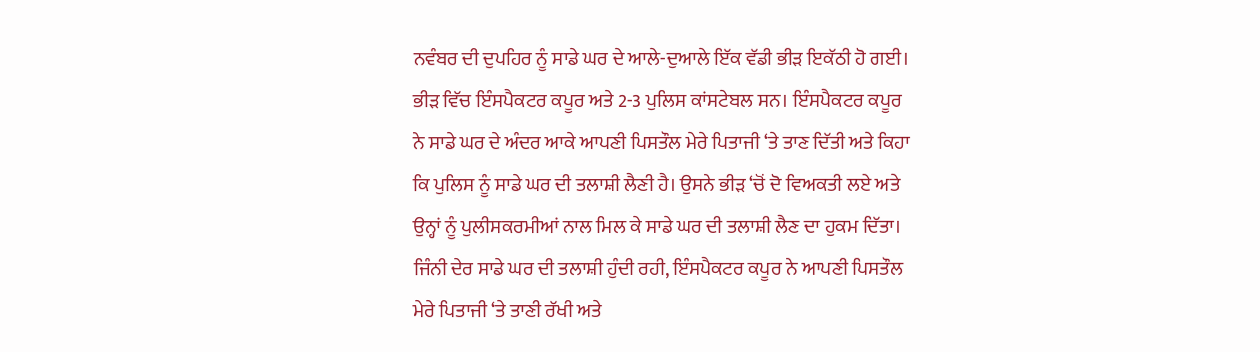ਨਵੰਬਰ ਦੀ ਦੁਪਹਿਰ ਨੂੰ ਸਾਡੇ ਘਰ ਦੇ ਆਲੇ-ਦੁਆਲੇ ਇੱਕ ਵੱਡੀ ਭੀੜ ਇਕੱਠੀ ਹੋ ਗਈ। ਭੀੜ ਵਿੱਚ ਇੰਸਪੈਕਟਰ ਕਪੂਰ ਅਤੇ 2-3 ਪੁਲਿਸ ਕਾਂਸਟੇਬਲ ਸਨ। ਇੰਸਪੈਕਟਰ ਕਪੂਰ ਨੇ ਸਾਡੇ ਘਰ ਦੇ ਅੰਦਰ ਆਕੇ ਆਪਣੀ ਪਿਸਤੌਲ ਮੇਰੇ ਪਿਤਾਜੀ ‘ਤੇ ਤਾਣ ਦਿੱਤੀ ਅਤੇ ਕਿਹਾ ਕਿ ਪੁਲਿਸ ਨੂੰ ਸਾਡੇ ਘਰ ਦੀ ਤਲਾਸ਼ੀ ਲੈਣੀ ਹੈ। ਉਸਨੇ ਭੀੜ ‘ਚੋਂ ਦੋ ਵਿਅਕਤੀ ਲਏ ਅਤੇ ਉਨ੍ਹਾਂ ਨੂੰ ਪੁਲੀਸਕਰਮੀਆਂ ਨਾਲ ਮਿਲ ਕੇ ਸਾਡੇ ਘਰ ਦੀ ਤਲਾਸ਼ੀ ਲੈਣ ਦਾ ਹੁਕਮ ਦਿੱਤਾ। ਜਿੰਨੀ ਦੇਰ ਸਾਡੇ ਘਰ ਦੀ ਤਲਾਸ਼ੀ ਹੁੰਦੀ ਰਹੀ, ਇੰਸਪੈਕਟਰ ਕਪੂਰ ਨੇ ਆਪਣੀ ਪਿਸਤੌਲ ਮੇਰੇ ਪਿਤਾਜੀ ‘ਤੇ ਤਾਣੀ ਰੱਖੀ ਅਤੇ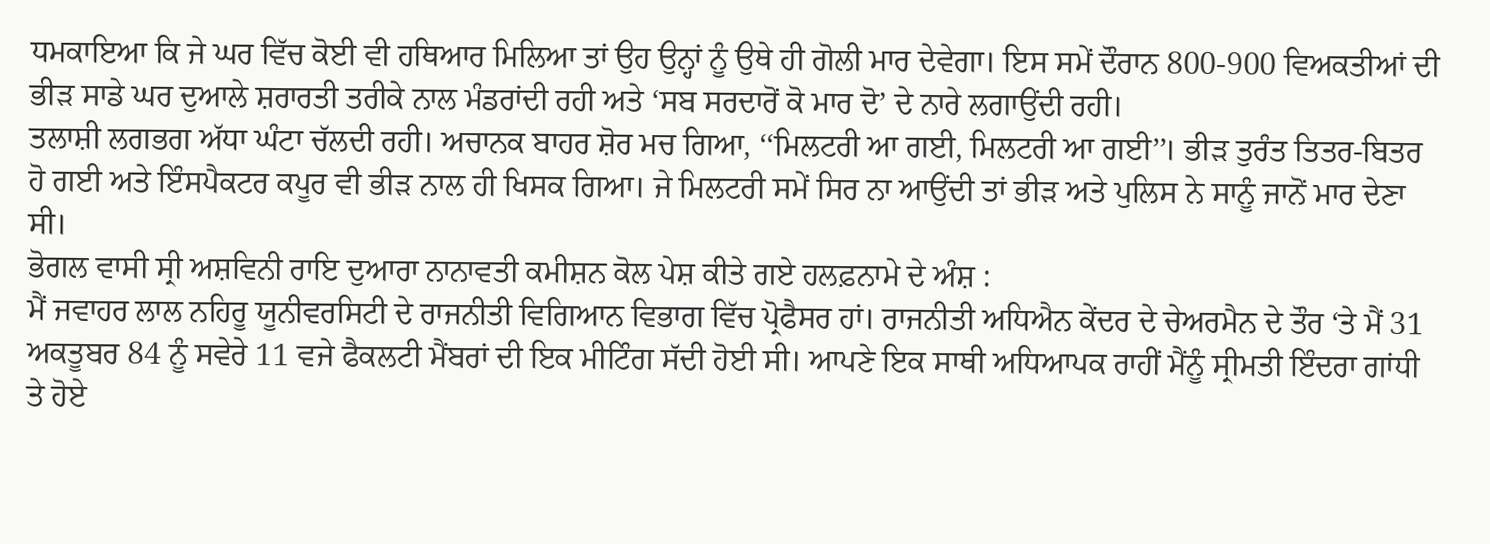ਧਮਕਾਇਆ ਕਿ ਜੇ ਘਰ ਵਿੱਚ ਕੋਈ ਵੀ ਹਥਿਆਰ ਮਿਲਿਆ ਤਾਂ ਉਹ ਉਨ੍ਹਾਂ ਨੂੰ ਉਥੇ ਹੀ ਗੋਲੀ ਮਾਰ ਦੇਵੇਗਾ। ਇਸ ਸਮੇਂ ਦੌਰਾਨ 800-900 ਵਿਅਕਤੀਆਂ ਦੀ ਭੀੜ ਸਾਡੇ ਘਰ ਦੁਆਲੇ ਸ਼ਰਾਰਤੀ ਤਰੀਕੇ ਨਾਲ ਮੰਡਰਾਂਦੀ ਰਹੀ ਅਤੇ ‘ਸਬ ਸਰਦਾਰੋਂ ਕੋ ਮਾਰ ਦੋ’ ਦੇ ਨਾਰੇ ਲਗਾਉਂਦੀ ਰਹੀ।
ਤਲਾਸ਼ੀ ਲਗਭਗ ਅੱਧਾ ਘੰਟਾ ਚੱਲਦੀ ਰਹੀ। ਅਚਾਨਕ ਬਾਹਰ ਸ਼ੋਰ ਮਚ ਗਿਆ, ‘‘ਮਿਲਟਰੀ ਆ ਗਈ, ਮਿਲਟਰੀ ਆ ਗਈ’’। ਭੀੜ ਤੁਰੰਤ ਤਿਤਰ-ਬਿਤਰ ਹੋ ਗਈ ਅਤੇ ਇੰਸਪੈਕਟਰ ਕਪੂਰ ਵੀ ਭੀੜ ਨਾਲ ਹੀ ਖਿਸਕ ਗਿਆ। ਜੇ ਮਿਲਟਰੀ ਸਮੇਂ ਸਿਰ ਨਾ ਆਉਂਦੀ ਤਾਂ ਭੀੜ ਅਤੇ ਪੁਲਿਸ ਨੇ ਸਾਨੂੰ ਜਾਨੋਂ ਮਾਰ ਦੇਣਾ ਸੀ।
ਭੋਗਲ ਵਾਸੀ ਸ੍ਰੀ ਅਸ਼ਵਿਨੀ ਰਾਇ ਦੁਆਰਾ ਨਾਨਾਵਤੀ ਕਮੀਸ਼ਨ ਕੋਲ ਪੇਸ਼ ਕੀਤੇ ਗਏ ਹਲਫ਼ਨਾਮੇ ਦੇ ਅੰਸ਼ :
ਮੈਂ ਜਵਾਹਰ ਲਾਲ ਨਹਿਰੂ ਯੂਨੀਵਰਸਿਟੀ ਦੇ ਰਾਜਨੀਤੀ ਵਿਗਿਆਨ ਵਿਭਾਗ ਵਿੱਚ ਪ੍ਰੋਫੈਸਰ ਹਾਂ। ਰਾਜਨੀਤੀ ਅਧਿਐਨ ਕੇਂਦਰ ਦੇ ਚੇਅਰਮੈਨ ਦੇ ਤੌਰ ‘ਤੇ ਮੈਂ 31 ਅਕਤੂਬਰ 84 ਨੂੰ ਸਵੇਰੇ 11 ਵਜੇ ਫੈਕਲਟੀ ਮੈਂਬਰਾਂ ਦੀ ਇਕ ਮੀਟਿੰਗ ਸੱਦੀ ਹੋਈ ਸੀ। ਆਪਣੇ ਇਕ ਸਾਥੀ ਅਧਿਆਪਕ ਰਾਹੀਂ ਮੈਂਨੂੰ ਸ੍ਰੀਮਤੀ ਇੰਦਰਾ ਗਾਂਧੀ ਤੇ ਹੋਏ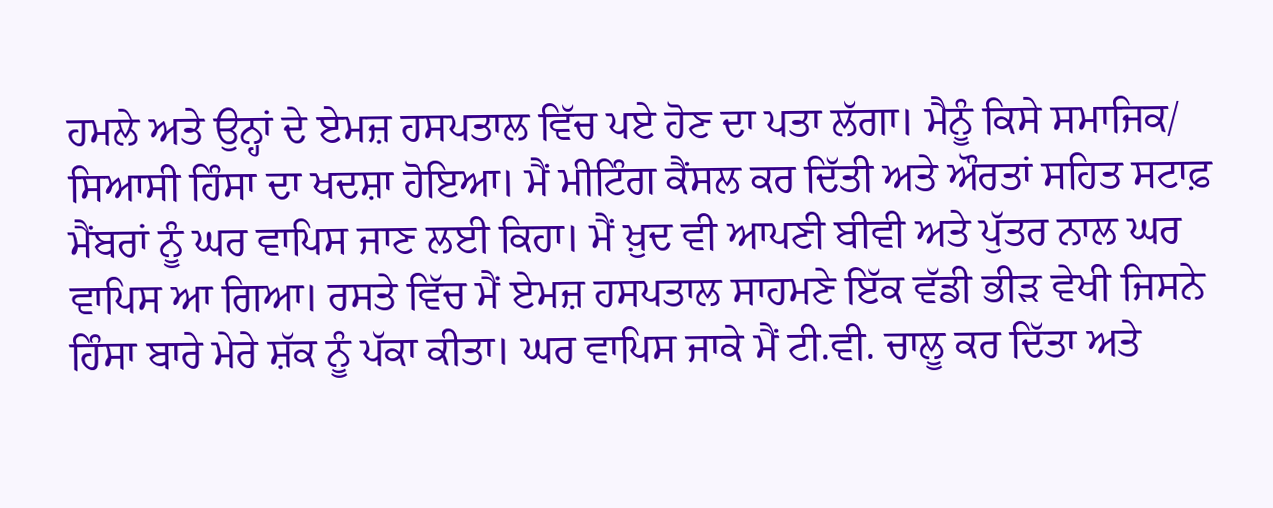ਹਮਲੇ ਅਤੇ ਉਨ੍ਹਾਂ ਦੇ ਏਮਜ਼ ਹਸਪਤਾਲ ਵਿੱਚ ਪਏ ਹੋਣ ਦਾ ਪਤਾ ਲੱਗਾ। ਮੈਨੂੰ ਕਿਸੇ ਸਮਾਜਿਕ/ ਸਿਆਸੀ ਹਿੰਸਾ ਦਾ ਖਦਸ਼ਾ ਹੋਇਆ। ਮੈਂ ਮੀਟਿੰਗ ਕੈਂਸਲ ਕਰ ਦਿੱਤੀ ਅਤੇ ਔਰਤਾਂ ਸਹਿਤ ਸਟਾਫ਼ ਮੈਂਬਰਾਂ ਨੂੰ ਘਰ ਵਾਪਿਸ ਜਾਣ ਲਈ ਕਿਹਾ। ਮੈਂ ਖ਼ੁਦ ਵੀ ਆਪਣੀ ਬੀਵੀ ਅਤੇ ਪੁੱਤਰ ਨਾਲ ਘਰ ਵਾਪਿਸ ਆ ਗਿਆ। ਰਸਤੇ ਵਿੱਚ ਮੈਂ ਏਮਜ਼ ਹਸਪਤਾਲ ਸਾਹਮਣੇ ਇੱਕ ਵੱਡੀ ਭੀੜ ਵੇਖੀ ਜਿਸਨੇ ਹਿੰਸਾ ਬਾਰੇ ਮੇਰੇ ਸ਼ੱਕ ਨੂੰ ਪੱਕਾ ਕੀਤਾ। ਘਰ ਵਾਪਿਸ ਜਾਕੇ ਮੈਂ ਟੀ.ਵੀ. ਚਾਲੂ ਕਰ ਦਿੱਤਾ ਅਤੇ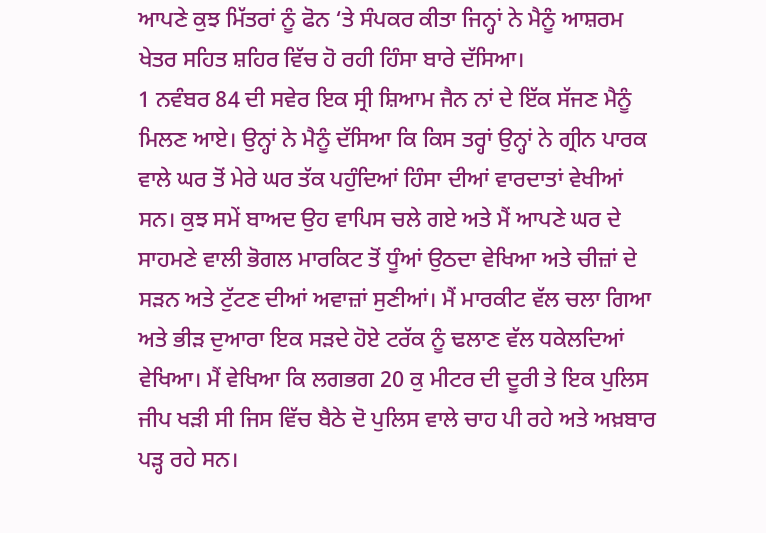ਆਪਣੇ ਕੁਝ ਮਿੱਤਰਾਂ ਨੂੰ ਫੋਨ ‘ਤੇ ਸੰਪਕਰ ਕੀਤਾ ਜਿਨ੍ਹਾਂ ਨੇ ਮੈਨੂੰ ਆਸ਼ਰਮ ਖੇਤਰ ਸਹਿਤ ਸ਼ਹਿਰ ਵਿੱਚ ਹੋ ਰਹੀ ਹਿੰਸਾ ਬਾਰੇ ਦੱਸਿਆ।
1 ਨਵੰਬਰ 84 ਦੀ ਸਵੇਰ ਇਕ ਸ੍ਰੀ ਸ਼ਿਆਮ ਜੈਨ ਨਾਂ ਦੇ ਇੱਕ ਸੱਜਣ ਮੈਨੂੰ ਮਿਲਣ ਆਏ। ਉਨ੍ਹਾਂ ਨੇ ਮੈਨੂੰ ਦੱਸਿਆ ਕਿ ਕਿਸ ਤਰ੍ਹਾਂ ਉਨ੍ਹਾਂ ਨੇ ਗ੍ਰੀਨ ਪਾਰਕ ਵਾਲੇ ਘਰ ਤੋਂ ਮੇਰੇ ਘਰ ਤੱਕ ਪਹੁੰਦਿਆਂ ਹਿੰਸਾ ਦੀਆਂ ਵਾਰਦਾਤਾਂ ਵੇਖੀਆਂ ਸਨ। ਕੁਝ ਸਮੇਂ ਬਾਅਦ ਉਹ ਵਾਪਿਸ ਚਲੇ ਗਏ ਅਤੇ ਮੈਂ ਆਪਣੇ ਘਰ ਦੇ ਸਾਹਮਣੇ ਵਾਲੀ ਭੋਗਲ ਮਾਰਕਿਟ ਤੋਂ ਧੂੰਆਂ ਉਠਦਾ ਵੇਖਿਆ ਅਤੇ ਚੀਜ਼ਾਂ ਦੇ ਸੜਨ ਅਤੇ ਟੁੱਟਣ ਦੀਆਂ ਅਵਾਜ਼ਾਂ ਸੁਣੀਆਂ। ਮੈਂ ਮਾਰਕੀਟ ਵੱਲ ਚਲਾ ਗਿਆ ਅਤੇ ਭੀੜ ਦੁਆਰਾ ਇਕ ਸੜਦੇ ਹੋਏ ਟਰੱਕ ਨੂੰ ਢਲਾਣ ਵੱਲ ਧਕੇਲਦਿਆਂ ਵੇਖਿਆ। ਮੈਂ ਵੇਖਿਆ ਕਿ ਲਗਭਗ 20 ਕੁ ਮੀਟਰ ਦੀ ਦੂਰੀ ਤੇ ਇਕ ਪੁਲਿਸ ਜੀਪ ਖੜੀ ਸੀ ਜਿਸ ਵਿੱਚ ਬੈਠੇ ਦੋ ਪੁਲਿਸ ਵਾਲੇ ਚਾਹ ਪੀ ਰਹੇ ਅਤੇ ਅਖ਼ਬਾਰ ਪੜ੍ਹ ਰਹੇ ਸਨ।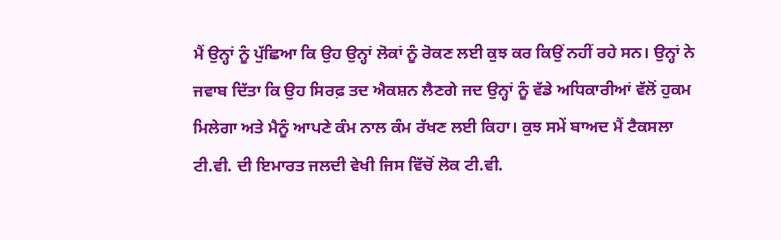ਮੈਂ ਉਨ੍ਹਾਂ ਨੂੰ ਪੁੱਛਿਆ ਕਿ ਉਹ ਉਨ੍ਹਾਂ ਲੋਕਾਂ ਨੂੰ ਰੋਕਣ ਲਈ ਕੁਝ ਕਰ ਕਿਉਂ ਨਹੀਂ ਰਹੇ ਸਨ। ਉਨ੍ਹਾਂ ਨੇ ਜਵਾਬ ਦਿੱਤਾ ਕਿ ਉਹ ਸਿਰਫ਼ ਤਦ ਐਕਸ਼ਨ ਲੈਣਗੇ ਜਦ ਉਨ੍ਹਾਂ ਨੂੰ ਵੱਡੇ ਅਧਿਕਾਰੀਆਂ ਵੱਲੋਂ ਹੁਕਮ ਮਿਲੇਗਾ ਅਤੇ ਮੈਨੂੰ ਆਪਣੇ ਕੰਮ ਨਾਲ ਕੰਮ ਰੱਖਣ ਲਈ ਕਿਹਾ। ਕੁਝ ਸਮੇਂ ਬਾਅਦ ਮੈਂ ਟੈਕਸਲਾ ਟੀ.ਵੀ. ਦੀ ਇਮਾਰਤ ਜਲਦੀ ਵੇਖੀ ਜਿਸ ਵਿੱਚੋਂ ਲੋਕ ਟੀ.ਵੀ.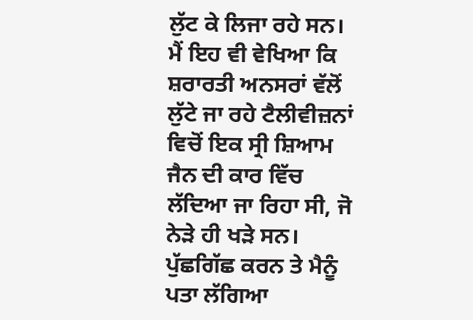ਲੁੱਟ ਕੇ ਲਿਜਾ ਰਹੇ ਸਨ। ਮੈਂ ਇਹ ਵੀ ਵੇਖਿਆ ਕਿ ਸ਼ਰਾਰਤੀ ਅਨਸਰਾਂ ਵੱਲੋਂ ਲੁੱਟੇ ਜਾ ਰਹੇ ਟੈਲੀਵੀਜ਼ਨਾਂ ਵਿਚੋਂ ਇਕ ਸ੍ਰੀ ਸ਼ਿਆਮ ਜੈਨ ਦੀ ਕਾਰ ਵਿੱਚ ਲੱਦਿਆ ਜਾ ਰਿਹਾ ਸੀ, ਜੋ ਨੇੜੇ ਹੀ ਖੜੇ ਸਨ। ਪੁੱਛਗਿੱਛ ਕਰਨ ਤੇ ਮੈਨੂੰ ਪਤਾ ਲੱਗਿਆ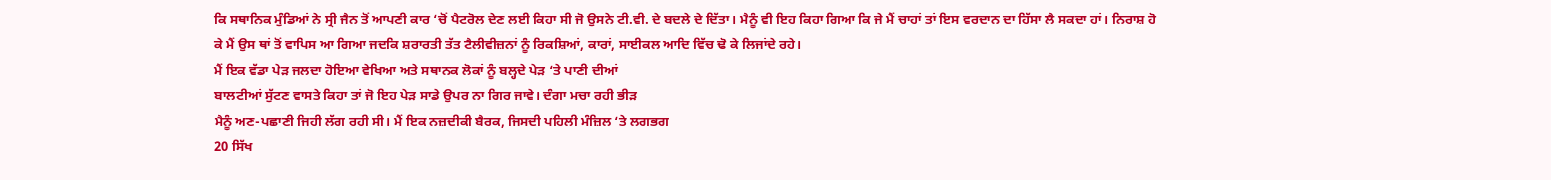ਕਿ ਸਥਾਨਿਕ ਮੁੰਡਿਆਂ ਨੇ ਸ੍ਰੀ ਜੈਨ ਤੋਂ ਆਪਣੀ ਕਾਰ ‘ਚੋਂ ਪੈਟਰੋਲ ਦੇਣ ਲਈ ਕਿਹਾ ਸੀ ਜੋ ਉਸਨੇ ਟੀ.ਵੀ. ਦੇ ਬਦਲੇ ਦੇ ਦਿੱਤਾ। ਮੈਨੂੰ ਵੀ ਇਹ ਕਿਹਾ ਗਿਆ ਕਿ ਜੇ ਮੈਂ ਚਾਹਾਂ ਤਾਂ ਇਸ ਵਰਦਾਨ ਦਾ ਹਿੱਸਾ ਲੈ ਸਕਦਾ ਹਾਂ। ਨਿਰਾਸ਼ ਹੋ ਕੇ ਮੈਂ ਉਸ ਥਾਂ ਤੋਂ ਵਾਪਿਸ ਆ ਗਿਆ ਜਦਕਿ ਸ਼ਰਾਰਤੀ ਤੱਤ ਟੈਲੀਵੀਜ਼ਨਾਂ ਨੂੰ ਰਿਕਸ਼ਿਆਂ, ਕਾਰਾਂ, ਸਾਈਕਲ ਆਦਿ ਵਿੱਚ ਢੋ ਕੇ ਲਿਜਾਂਦੇ ਰਹੇ।
ਮੈਂ ਇਕ ਵੱਡਾ ਪੇੜ ਜਲਦਾ ਹੋਇਆ ਵੇਖਿਆ ਅਤੇ ਸਥਾਨਕ ਲੋਕਾਂ ਨੂੰ ਬਲ੍ਹਦੇ ਪੇੜ ‘ਤੇ ਪਾਣੀ ਦੀਆਂ
ਬਾਲਟੀਆਂ ਸੁੱਟਣ ਵਾਸਤੇ ਕਿਹਾ ਤਾਂ ਜੋ ਇਹ ਪੇੜ ਸਾਡੇ ਉਪਰ ਨਾ ਗਿਰ ਜਾਵੇ। ਦੰਗਾ ਮਚਾ ਰਹੀ ਭੀੜ
ਮੈਨੂੰ ਅਣ-ਪਛਾਣੀ ਜਿਹੀ ਲੱਗ ਰਹੀ ਸੀ। ਮੈਂ ਇਕ ਨਜ਼ਦੀਕੀ ਬੈਰਕ, ਜਿਸਦੀ ਪਹਿਲੀ ਮੰਜ਼ਿਲ ‘ਤੇ ਲਗਭਗ
20 ਸਿੱਖ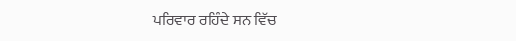ਪਰਿਵਾਰ ਰਹਿੰਦੇ ਸਨ ਵਿੱਚ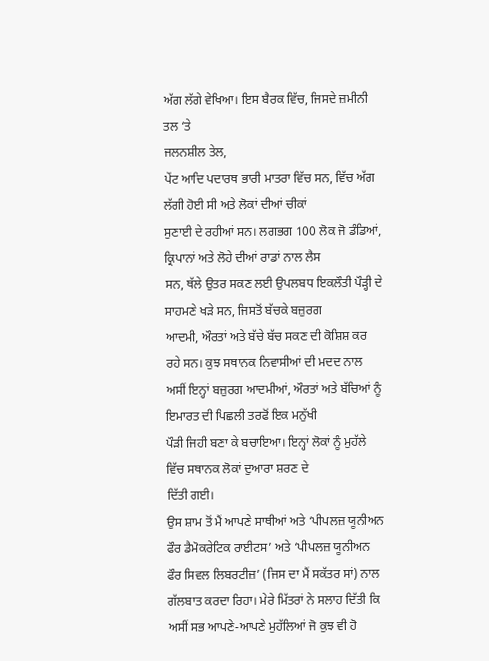ਅੱਗ ਲੱਗੇ ਵੇਖਿਆ। ਇਸ ਬੈਰਕ ਵਿੱਚ, ਜਿਸਦੇ ਜ਼ਮੀਨੀ ਤਲ ‘ਤੇ
ਜਲਨਸ਼ੀਲ ਤੇਲ,
ਪੇਂਟ ਆਦਿ ਪਦਾਰਥ ਭਾਰੀ ਮਾਤਰਾ ਵਿੱਚ ਸਨ, ਵਿੱਚ ਅੱਗ ਲੱਗੀ ਹੋਈ ਸੀ ਅਤੇ ਲੋਕਾਂ ਦੀਆਂ ਚੀਕਾਂ
ਸੁਣਾਈ ਦੇ ਰਹੀਆਂ ਸਨ। ਲਗਭਗ 100 ਲੋਕ ਜੋ ਡੰਡਿਆਂ, ਕ੍ਰਿਪਾਨਾਂ ਅਤੇ ਲੋਹੇ ਦੀਆਂ ਰਾਡਾਂ ਨਾਲ ਲੈਸ
ਸਨ, ਥੱਲੇ ਉਤਰ ਸਕਣ ਲਈ ਉਪਲਬਧ ਇਕਲੌਤੀ ਪੌੜ੍ਹੀ ਦੇ ਸਾਹਮਣੇ ਖੜੇ ਸਨ, ਜਿਸਤੋਂ ਬੱਚਕੇ ਬਜ਼ੁਰਗ
ਆਦਮੀ, ਔਰਤਾਂ ਅਤੇ ਬੱਚੇ ਬੱਚ ਸਕਣ ਦੀ ਕੋਸ਼ਿਸ਼ ਕਰ ਰਹੇ ਸਨ। ਕੁਝ ਸਥਾਨਕ ਨਿਵਾਸੀਆਂ ਦੀ ਮਦਦ ਨਾਲ
ਅਸੀਂ ਇਨ੍ਹਾਂ ਬਜ਼ੁਰਗ ਆਦਮੀਆਂ, ਔਰਤਾਂ ਅਤੇ ਬੱਚਿਆਂ ਨੂੰ ਇਮਾਰਤ ਦੀ ਪਿਛਲੀ ਤਰਫੋਂ ਇਕ ਮਨੁੱਖੀ
ਪੌੜੀ ਜਿਹੀ ਬਣਾ ਕੇ ਬਚਾਇਆ। ਇਨ੍ਹਾਂ ਲੋਕਾਂ ਨੂੰ ਮੁਹੱਲੇ ਵਿੱਚ ਸਥਾਨਕ ਲੋਕਾਂ ਦੁਆਰਾ ਸ਼ਰਣ ਦੇ
ਦਿੱਤੀ ਗਈ।
ਉਸ ਸ਼ਾਮ ਤੋਂ ਮੈਂ ਆਪਣੇ ਸਾਥੀਆਂ ਅਤੇ ‘ਪੀਪਲਜ਼ ਯੂਨੀਅਨ ਫੌਰ ਡੈਮੋਕਰੇਟਿਕ ਰਾਈਟਸ’ ਅਤੇ ‘ਪੀਪਲਜ਼ ਯੂਨੀਅਨ ਫੌਰ ਸਿਵਲ ਲਿਬਰਟੀਜ਼’ (ਜਿਸ ਦਾ ਮੈਂ ਸਕੱਤਰ ਸਾਂ) ਨਾਲ ਗੱਲਬਾਤ ਕਰਦਾ ਰਿਹਾ। ਮੇਰੇ ਮਿੱਤਰਾਂ ਨੇ ਸਲਾਹ ਦਿੱਤੀ ਕਿ ਅਸੀਂ ਸਭ ਆਪਣੇ-ਆਪਣੇ ਮੁਹੱਲਿਆਂ ਜੋ ਕੁਝ ਵੀ ਹੋ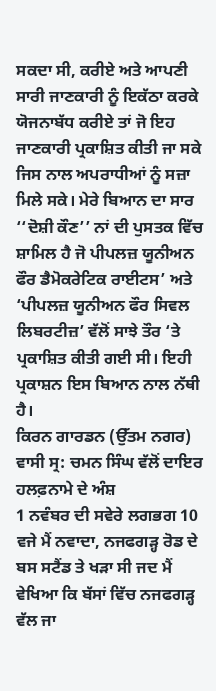ਸਕਦਾ ਸੀ, ਕਰੀਏ ਅਤੇ ਆਪਣੀ ਸਾਰੀ ਜਾਣਕਾਰੀ ਨੂੰ ਇਕੱਠਾ ਕਰਕੇ ਯੋਜਨਾਬੱਧ ਕਰੀਏ ਤਾਂ ਜੋ ਇਹ ਜਾਣਕਾਰੀ ਪ੍ਰਕਾਸ਼ਿਤ ਕੀਤੀ ਜਾ ਸਕੇ ਜਿਸ ਨਾਲ ਅਪਰਾਧੀਆਂ ਨੂੰ ਸਜ਼ਾ ਮਿਲੇ ਸਕੇ। ਮੇਰੇ ਬਿਆਨ ਦਾ ਸਾਰ ‘‘ਦੋਸ਼ੀ ਕੌਣ’’ ਨਾਂ ਦੀ ਪੁਸਤਕ ਵਿੱਚ ਸ਼ਾਮਿਲ ਹੈ ਜੋ ਪੀਪਲਜ਼ ਯੂਨੀਅਨ ਫੌਰ ਡੈਮੋਕਰੇਟਿਕ ਰਾਈਟਸ’ ਅਤੇ ‘ਪੀਪਲਜ਼ ਯੂਨੀਅਨ ਫੌਰ ਸਿਵਲ ਲਿਬਰਟੀਜ਼’ ਵੱਲੋਂ ਸਾਝੇ ਤੌਰ ‘ਤੇ ਪ੍ਰਕਾਸ਼ਿਤ ਕੀਤੀ ਗਈ ਸੀ। ਇਹੀ ਪ੍ਰਕਾਸ਼ਨ ਇਸ ਬਿਆਨ ਨਾਲ ਨੱਥੀ ਹੈ।
ਕਿਰਨ ਗਾਰਡਨ (ਉੱਤਮ ਨਗਰ) ਵਾਸੀ ਸ੍ਰ: ਚਮਨ ਸਿੰਘ ਵੱਲੋਂ ਦਾਇਰ ਹਲਫ਼ਨਾਮੇ ਦੇ ਅੰਸ਼
1 ਨਵੰਬਰ ਦੀ ਸਵੇਰੇ ਲਗਭਗ 10 ਵਜੇ ਮੈਂ ਨਵਾਦਾ, ਨਜਫਗੜ੍ਹ ਰੋਡ ਦੇ ਬਸ ਸਟੈਂਡ ਤੇ ਖੜਾ ਸੀ ਜਦ ਮੈਂ ਵੇਖਿਆ ਕਿ ਬੱਸਾਂ ਵਿੱਚ ਨਜਫਗੜ੍ਹ ਵੱਲ ਜਾ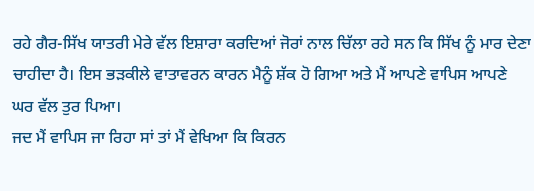ਰਹੇ ਗੈਰ-ਸਿੱਖ ਯਾਤਰੀ ਮੇਰੇ ਵੱਲ ਇਸ਼ਾਰਾ ਕਰਦਿਆਂ ਜੋਰਾਂ ਨਾਲ ਚਿੱਲਾ ਰਹੇ ਸਨ ਕਿ ਸਿੱਖ ਨੂੰ ਮਾਰ ਦੇਣਾ ਚਾਹੀਦਾ ਹੈ। ਇਸ ਭੜਕੀਲੇ ਵਾਤਾਵਰਨ ਕਾਰਨ ਮੈਨੂੰ ਸ਼ੱਕ ਹੋ ਗਿਆ ਅਤੇ ਮੈਂ ਆਪਣੇ ਵਾਪਿਸ ਆਪਣੇ ਘਰ ਵੱਲ ਤੁਰ ਪਿਆ।
ਜਦ ਮੈਂ ਵਾਪਿਸ ਜਾ ਰਿਹਾ ਸਾਂ ਤਾਂ ਮੈਂ ਵੇਖਿਆ ਕਿ ਕਿਰਨ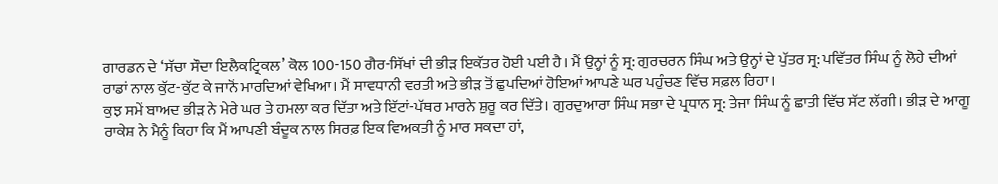ਗਾਰਡਨ ਦੇ ‘ਸੱਚਾ ਸੌਦਾ ਇਲੈਕਟ੍ਰਿਕਲ’ ਕੋਲ 100-150 ਗੈਰ-ਸਿੱਖਾਂ ਦੀ ਭੀੜ ਇਕੱਤਰ ਹੋਈ ਪਈ ਹੈ। ਮੈਂ ਉਨ੍ਹਾਂ ਨੂੰ ਸ੍ਰ: ਗੁਰਚਰਨ ਸਿੰਘ ਅਤੇ ਉਨ੍ਹਾਂ ਦੇ ਪੁੱਤਰ ਸ੍ਰ: ਪਵਿੱਤਰ ਸਿੰਘ ਨੂੰ ਲੋਹੇ ਦੀਆਂ ਰਾਡਾਂ ਨਾਲ ਕੁੱਟ-ਕੁੱਟ ਕੇ ਜਾਨੋਂ ਮਾਰਦਿਆਂ ਵੇਖਿਆ। ਮੈਂ ਸਾਵਧਾਨੀ ਵਰਤੀ ਅਤੇ ਭੀੜ ਤੋਂ ਛੁਪਦਿਆਂ ਹੋਇਆਂ ਆਪਣੇ ਘਰ ਪਹੁੰਚਣ ਵਿੱਚ ਸਫ਼ਲ ਰਿਹਾ।
ਕੁਝ ਸਮੇਂ ਬਾਅਦ ਭੀੜ ਨੇ ਮੇਰੇ ਘਰ ਤੇ ਹਮਲਾ ਕਰ ਦਿੱਤਾ ਅਤੇ ਇੱਟਾਂ-ਪੱਥਰ ਮਾਰਨੇ ਸ਼ੁਰੂ ਕਰ ਦਿੱਤੇ। ਗੁਰਦੁਆਰਾ ਸਿੰਘ ਸਭਾ ਦੇ ਪ੍ਰਧਾਨ ਸ੍ਰ: ਤੇਜਾ ਸਿੰਘ ਨੂੰ ਛਾਤੀ ਵਿੱਚ ਸੱਟ ਲੱਗੀ। ਭੀੜ ਦੇ ਆਗੂ ਰਾਕੇਸ਼ ਨੇ ਮੈਨੂੰ ਕਿਹਾ ਕਿ ਮੈਂ ਆਪਣੀ ਬੰਦੂਕ ਨਾਲ ਸਿਰਫ਼ ਇਕ ਵਿਅਕਤੀ ਨੂੰ ਮਾਰ ਸਕਦਾ ਹਾਂ,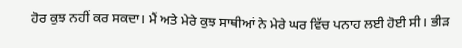ਹੋਰ ਕੁਝ ਨਹੀਂ ਕਰ ਸਕਦਾ। ਮੈਂ ਅਤੇ ਮੇਰੇ ਕੁਝ ਸਾਥੀਆਂ ਨੇ ਮੇਰੇ ਘਰ ਵਿੱਚ ਪਨਾਹ ਲਈ ਹੋਈ ਸੀ। ਭੀੜ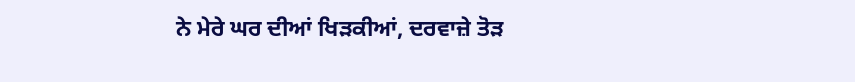ਨੇ ਮੇਰੇ ਘਰ ਦੀਆਂ ਖਿੜਕੀਆਂ, ਦਰਵਾਜ਼ੇ ਤੋੜ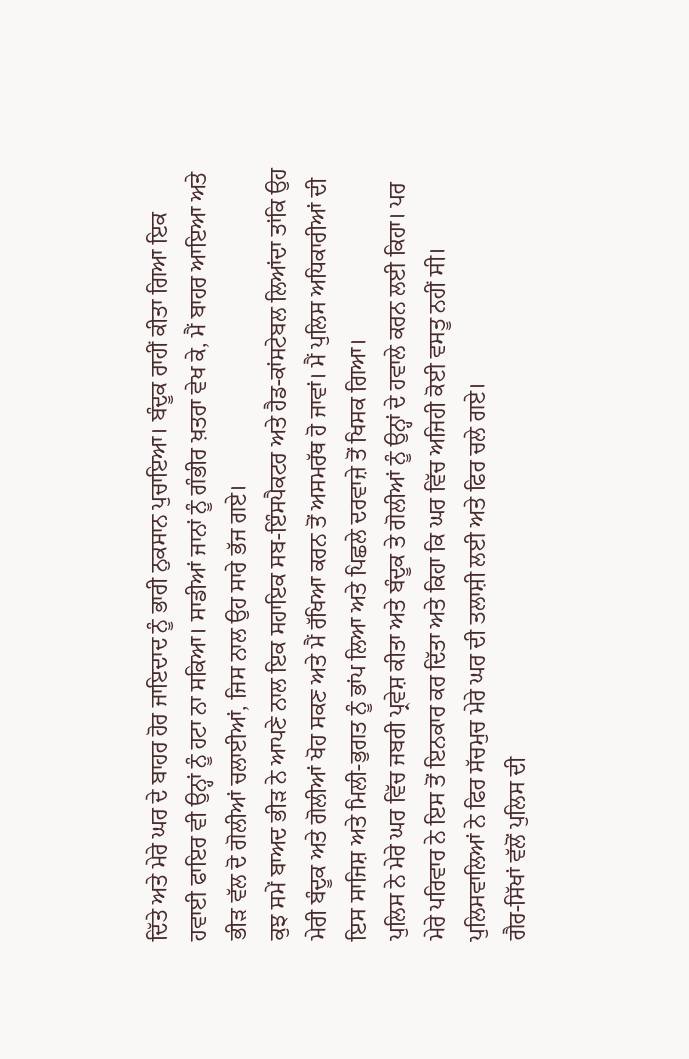ਦਿੱਤੇ ਅਤੇ ਮੇਰੇ ਘਰ ਦੇ ਬਾਹਰ ਹੋਰ ਜਾਇਦਾਦ ਨੂੰ ਭਾਰੀ ਨੁਕਸਾਨ ਪੁਚਾਇਆ। ਬੰਦੂਕ ਰਾਹੀਂ ਕੀਤਾ ਗਿਆ ਇਕ ਹਵਾਈ ਫਾਇਰ ਵੀ ਉਨ੍ਹਾਂ ਨੂੰ ਹਟਾ ਨਾ ਸਕਿਆ। ਸਾਡੀਆਂ ਜਾਨਾਂ ਨੂੰ ਗੰਭੀਰ ਖ਼ਤਰਾ ਵੇਖ ਕੇ, ਮੈਂ ਬਾਹਰ ਆਇਆ ਅਤੇ ਭੀੜ ਵੱਲ ਦੋ ਗੋਲੀਆਂ ਚਲਾਈਆਂ, ਜਿਸ ਨਾਲ ਉਹ ਸਾਰੇ ਭੱਜ ਗਏ।
ਕੁਝ ਸਮੇਂ ਬਾਅਦ ਭੀੜ ਨੇ ਆਪਣੇ ਨਾਲ ਇਕ ਸਹਾਇਕ ਸਬ-ਇੰਸਪੈਕਟਰ ਅਤੇ ਹੈਡ-ਕਾਂਸਟੇਬਲ ਲਿਆਂਦਾ ਤਾਂਕਿ ਉਹ ਮੇਰੀ ਬੰਦੂਕ ਅਤੇ ਗੋਲੀਆਂ ਖੋਹ ਸਕਣ ਅਤੇ ਮੈਂ ਰੱਖਿਆ ਕਰਨ ਤੋਂ ਅਸਮਰੱਥ ਹੋ ਜਾਵਾਂ। ਮੈਂ ਪੁਲਿਸ ਅਧਿਕਾਰੀਆਂ ਦੀ ਇਸ ਸਾਜਿਸ਼ ਅਤੇ ਮਿਲੀ-ਭੁਗਤ ਨੂੰ ਭਾਂਪ ਲਿਆ ਅਤੇ ਪਿਛਲੇ ਦਰਵਾਜ਼ੇ ਤੋਂ ਖਿਸਕ ਗਿਆ।
ਪੁਲਿਸ ਨੇ ਮੇਰੇ ਘਰ ਵਿੱਚ ਜਬਰੀ ਪ੍ਰਵੇਸ਼ ਕੀਤਾ ਅਤੇ ਬੰਦੂਕ ਤੇ ਗੋਲੀਆਂ ਨੂੰ ਉਨ੍ਹਾਂ ਦੇ ਹਵਾਲੇ ਕਰਨ ਲਈ ਕਿਹਾ। ਪਰ ਮੇਰੇ ਪਰਿਵਾਰ ਨੇ ਇਸ ਤੋਂ ਇਨਕਾਰ ਕਰ ਦਿੱਤਾ ਅਤੇ ਕਿਹਾ ਕਿ ਘਰ ਵਿੱਚ ਅਜਿਹੀ ਕੋਈ ਵਸਤੂ ਨਹੀਂ ਸੀ। ਪੁਲਿਸਵਾਲਿਆਂ ਨੇ ਫਿਰ ਸੱਚਮੁਚ ਮੇਰੇ ਘਰ ਦੀ ਤਲਾਸ਼ੀ ਲਈ ਅਤੇ ਫਿਰ ਚਲੇ ਗਏ।
ਗੈਰ-ਸਿੱਖਾਂ ਵੱਲੋਂ ਪੁਲਿਸ ਦੀ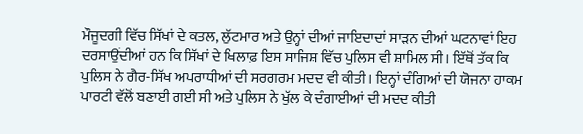ਮੌਜੂਦਗੀ ਵਿੱਚ ਸਿੱਖਾਂ ਦੇ ਕਤਲ, ਲੁੱਟਮਾਰ ਅਤੇ ਉਨ੍ਹਾਂ ਦੀਆਂ ਜਾਇਦਾਦਾਂ ਸਾੜਨ ਦੀਆਂ ਘਟਨਾਵਾਂ ਇਹ ਦਰਸਾਉਂਦੀਆਂ ਹਨ ਕਿ ਸਿੱਖਾਂ ਦੇ ਖਿਲਾਫ਼ ਇਸ ਸਾਜਿਸ਼ ਵਿੱਚ ਪੁਲਿਸ ਵੀ ਸ਼ਾਮਿਲ ਸੀ। ਇੱਥੋਂ ਤੱਕ ਕਿ ਪੁਲਿਸ ਨੇ ਗੈਰ-ਸਿੱਖ ਅਪਰਾਧੀਆਂ ਦੀ ਸਰਗਰਮ ਮਦਦ ਵੀ ਕੀਤੀ। ਇਨ੍ਹਾਂ ਦੰਗਿਆਂ ਦੀ ਯੋਜਨਾ ਹਾਕਮ ਪਾਰਟੀ ਵੱਲੋਂ ਬਣਾਈ ਗਈ ਸੀ ਅਤੇ ਪੁਲਿਸ ਨੇ ਖੁੱਲ ਕੇ ਦੰਗਾਈਆਂ ਦੀ ਮਦਦ ਕੀਤੀ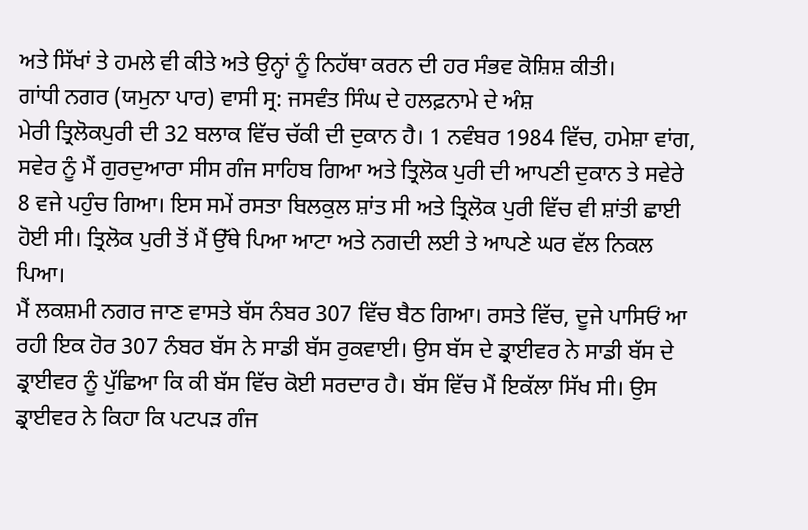ਅਤੇ ਸਿੱਖਾਂ ਤੇ ਹਮਲੇ ਵੀ ਕੀਤੇ ਅਤੇ ਉਨ੍ਹਾਂ ਨੂੰ ਨਿਹੱਥਾ ਕਰਨ ਦੀ ਹਰ ਸੰਭਵ ਕੋਸ਼ਿਸ਼ ਕੀਤੀ।
ਗਾਂਧੀ ਨਗਰ (ਯਮੁਨਾ ਪਾਰ) ਵਾਸੀ ਸ੍ਰ: ਜਸਵੰਤ ਸਿੰਘ ਦੇ ਹਲਫ਼ਨਾਮੇ ਦੇ ਅੰਸ਼
ਮੇਰੀ ਤ੍ਰਿਲੋਕਪੁਰੀ ਦੀ 32 ਬਲਾਕ ਵਿੱਚ ਚੱਕੀ ਦੀ ਦੁਕਾਨ ਹੈ। 1 ਨਵੰਬਰ 1984 ਵਿੱਚ, ਹਮੇਸ਼ਾ ਵਾਂਗ, ਸਵੇਰ ਨੂੰ ਮੈਂ ਗੁਰਦੁਆਰਾ ਸੀਸ ਗੰਜ ਸਾਹਿਬ ਗਿਆ ਅਤੇ ਤ੍ਰਿਲੋਕ ਪੁਰੀ ਦੀ ਆਪਣੀ ਦੁਕਾਨ ਤੇ ਸਵੇਰੇ 8 ਵਜੇ ਪਹੁੰਚ ਗਿਆ। ਇਸ ਸਮੇਂ ਰਸਤਾ ਬਿਲਕੁਲ ਸ਼ਾਂਤ ਸੀ ਅਤੇ ਤ੍ਰਿਲੋਕ ਪੁਰੀ ਵਿੱਚ ਵੀ ਸ਼ਾਂਤੀ ਛਾਈ ਹੋਈ ਸੀ। ਤ੍ਰਿਲੋਕ ਪੁਰੀ ਤੋਂ ਮੈਂ ਉੱਥੇ ਪਿਆ ਆਟਾ ਅਤੇ ਨਗਦੀ ਲਈ ਤੇ ਆਪਣੇ ਘਰ ਵੱਲ ਨਿਕਲ ਪਿਆ।
ਮੈਂ ਲਕਸ਼ਮੀ ਨਗਰ ਜਾਣ ਵਾਸਤੇ ਬੱਸ ਨੰਬਰ 307 ਵਿੱਚ ਬੈਠ ਗਿਆ। ਰਸਤੇ ਵਿੱਚ, ਦੂਜੇ ਪਾਸਿਓਂ ਆ ਰਹੀ ਇਕ ਹੋਰ 307 ਨੰਬਰ ਬੱਸ ਨੇ ਸਾਡੀ ਬੱਸ ਰੁਕਵਾਈ। ਉਸ ਬੱਸ ਦੇ ਡ੍ਰਾਈਵਰ ਨੇ ਸਾਡੀ ਬੱਸ ਦੇ ਡ੍ਰਾਈਵਰ ਨੂੰ ਪੁੱਛਿਆ ਕਿ ਕੀ ਬੱਸ ਵਿੱਚ ਕੋਈ ਸਰਦਾਰ ਹੈ। ਬੱਸ ਵਿੱਚ ਮੈਂ ਇਕੱਲਾ ਸਿੱਖ ਸੀ। ਉਸ ਡ੍ਰਾਈਵਰ ਨੇ ਕਿਹਾ ਕਿ ਪਟਪੜ ਗੰਜ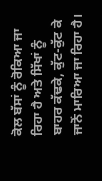ਕੋਲ ਬੱਸਾਂ ਨੂੰ ਰੋਕਿਆ ਜਾ ਰਿਹਾ ਹੈ ਅਤੇ ਸਿੱਖਾਂ ਨੂੰ ਬਾਹਰ ਕੱਢਕੇ, ਕੁੱਟ-ਕੁੱਟ ਕੇ ਜਾਨੋਂ ਮਾਰਿਆ ਜਾ ਰਿਹਾ ਹੈ।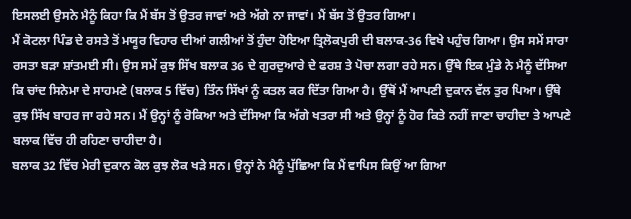ਇਸਲਈ ਉਸਨੇ ਮੈਨੂੰ ਕਿਹਾ ਕਿ ਮੈਂ ਬੱਸ ਤੋਂ ਉਤਰ ਜਾਵਾਂ ਅਤੇ ਅੱਗੇ ਨਾ ਜਾਵਾਂ। ਮੈਂ ਬੱਸ ਤੋਂ ਉਤਰ ਗਿਆ।
ਮੈਂ ਕੋਟਲਾ ਪਿੰਡ ਦੇ ਰਸਤੇ ਤੋਂ ਮਯੂਰ ਵਿਹਾਰ ਦੀਆਂ ਗਲੀਆਂ ਤੋਂ ਹੁੰਦਾ ਹੋਇਆ ਤ੍ਰਿਲੋਕਪੁਰੀ ਦੀ ਬਲਾਕ-36 ਵਿਖੇ ਪਹੁੰਚ ਗਿਆ। ਉਸ ਸਮੇਂ ਸਾਰਾ ਰਸਤਾ ਬੜਾ ਸ਼ਾਂਤਮਈ ਸੀ। ਉਸ ਸਮੇਂ ਕੁਝ ਸਿੱਖ ਬਲਾਕ 36 ਦੇ ਗੁਰਦੁਆਰੇ ਦੇ ਫਰਸ਼ ਤੇ ਪੋਚਾ ਲਗਾ ਰਹੇ ਸਨ। ਉੱਥੇ ਇਕ ਮੁੰਡੇ ਨੇ ਮੈਨੂੰ ਦੱਸਿਆ ਕਿ ਚਾਂਦ ਸਿਨੇਮਾ ਦੇ ਸਾਹਮਣੇ (ਬਲਾਕ 5 ਵਿੱਚ) ਤਿੰਨ ਸਿੱਖਾਂ ਨੂੰ ਕਤਲ ਕਰ ਦਿੱਤਾ ਗਿਆ ਹੈ। ਉੱਥੋਂ ਮੈਂ ਆਪਣੀ ਦੁਕਾਨ ਵੱਲ ਤੁਰ ਪਿਆ। ਉੱਥੇ ਕੁਝ ਸਿੱਖ ਬਾਹਰ ਜਾ ਰਹੇ ਸਨ। ਮੈਂ ਉਨ੍ਹਾਂ ਨੂੰ ਰੋਕਿਆ ਅਤੇ ਦੱਸਿਆ ਕਿ ਅੱਗੇ ਖਤਰਾ ਸੀ ਅਤੇ ਉਨ੍ਹਾਂ ਨੂੰ ਹੋਰ ਕਿਤੇ ਨਹੀਂ ਜਾਣਾ ਚਾਹੀਦਾ ਤੇ ਆਪਣੇ ਬਲਾਕ ਵਿੱਚ ਹੀ ਰਹਿਣਾ ਚਾਹੀਦਾ ਹੈ।
ਬਲਾਕ 32 ਵਿੱਚ ਮੇਰੀ ਦੁਕਾਨ ਕੋਲ ਕੁਝ ਲੋਕ ਖੜੇ ਸਨ। ਉਨ੍ਹਾਂ ਨੇ ਮੈਨੂੰ ਪੁੱਛਿਆ ਕਿ ਮੈਂ ਵਾਪਿਸ ਕਿਉਂ ਆ ਗਿਆ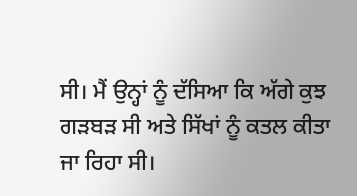ਸੀ। ਮੈਂ ਉਨ੍ਹਾਂ ਨੂੰ ਦੱਸਿਆ ਕਿ ਅੱਗੇ ਕੁਝ ਗੜਬੜ ਸੀ ਅਤੇ ਸਿੱਖਾਂ ਨੂੰ ਕਤਲ ਕੀਤਾ ਜਾ ਰਿਹਾ ਸੀ।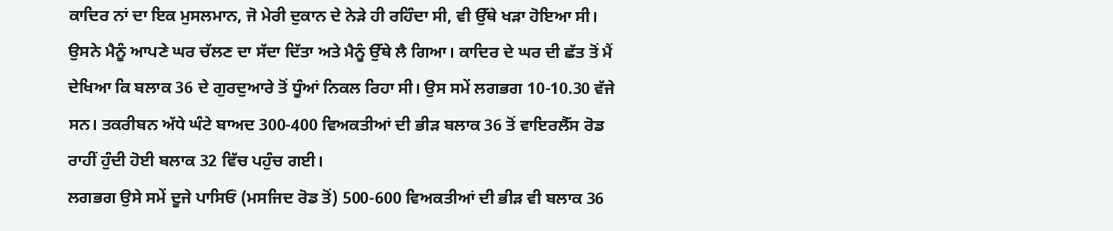ਕਾਦਿਰ ਨਾਂ ਦਾ ਇਕ ਮੁਸਲਮਾਨ, ਜੋ ਮੇਰੀ ਦੁਕਾਨ ਦੇ ਨੇੜੇ ਹੀ ਰਹਿੰਦਾ ਸੀ, ਵੀ ਉੱਥੇ ਖੜਾ ਹੋਇਆ ਸੀ। ਉਸਨੇ ਮੈਨੂੰ ਆਪਣੇ ਘਰ ਚੱਲਣ ਦਾ ਸੱਦਾ ਦਿੱਤਾ ਅਤੇ ਮੈਨੂੰ ਉੱਥੇ ਲੈ ਗਿਆ। ਕਾਦਿਰ ਦੇ ਘਰ ਦੀ ਛੱਤ ਤੋਂ ਮੈਂ ਦੇਖਿਆ ਕਿ ਬਲਾਕ 36 ਦੇ ਗੁਰਦੁਆਰੇ ਤੋਂ ਧੂੰਆਂ ਨਿਕਲ ਰਿਹਾ ਸੀ। ਉਸ ਸਮੇਂ ਲਗਭਗ 10-10.30 ਵੱਜੇ ਸਨ। ਤਕਰੀਬਨ ਅੱਧੇ ਘੰਟੇ ਬਾਅਦ 300-400 ਵਿਅਕਤੀਆਂ ਦੀ ਭੀੜ ਬਲਾਕ 36 ਤੋਂ ਵਾਇਰਲੈੱਸ ਰੋਡ ਰਾਹੀਂ ਹੁੰਦੀ ਹੋਈ ਬਲਾਕ 32 ਵਿੱਚ ਪਹੁੰਚ ਗਈ।
ਲਗਭਗ ਉਸੇ ਸਮੇਂ ਦੂਜੇ ਪਾਸਿਓਂ (ਮਸਜਿਦ ਰੋਡ ਤੋਂ) 500-600 ਵਿਅਕਤੀਆਂ ਦੀ ਭੀੜ ਵੀ ਬਲਾਕ 36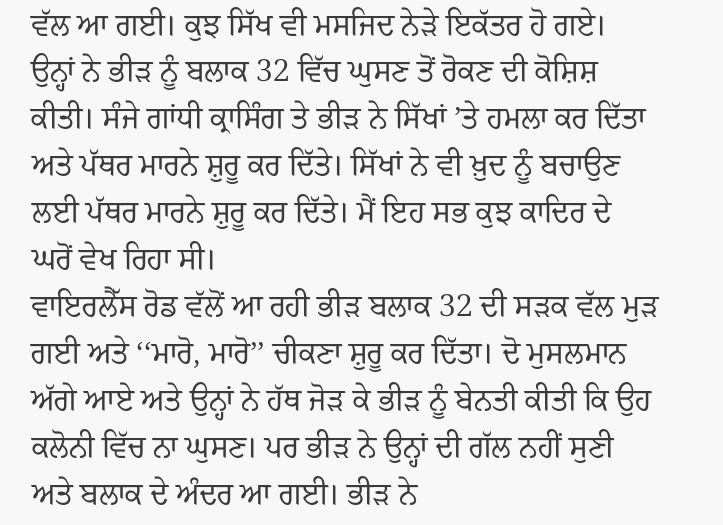ਵੱਲ ਆ ਗਈ। ਕੁਝ ਸਿੱਖ ਵੀ ਮਸਜਿਦ ਨੇੜੇ ਇਕੱਤਰ ਹੋ ਗਏ। ਉਨ੍ਹਾਂ ਨੇ ਭੀੜ ਨੂੰ ਬਲਾਕ 32 ਵਿੱਚ ਘੁਸਣ ਤੋਂ ਰੋਕਣ ਦੀ ਕੋਸ਼ਿਸ਼ ਕੀਤੀ। ਸੰਜੇ ਗਾਂਧੀ ਕ੍ਰਾਸਿੰਗ ਤੇ ਭੀੜ ਨੇ ਸਿੱਖਾਂ ’ਤੇ ਹਮਲਾ ਕਰ ਦਿੱਤਾ ਅਤੇ ਪੱਥਰ ਮਾਰਨੇ ਸ਼ੁਰੂ ਕਰ ਦਿੱਤੇ। ਸਿੱਖਾਂ ਨੇ ਵੀ ਖ਼ੁਦ ਨੂੰ ਬਚਾਉਣ ਲਈ ਪੱਥਰ ਮਾਰਨੇ ਸ਼ੁਰੂ ਕਰ ਦਿੱਤੇ। ਮੈਂ ਇਹ ਸਭ ਕੁਝ ਕਾਦਿਰ ਦੇ ਘਰੋਂ ਵੇਖ ਰਿਹਾ ਸੀ।
ਵਾਇਰਲੈੱਸ ਰੋਡ ਵੱਲੋਂ ਆ ਰਹੀ ਭੀੜ ਬਲਾਕ 32 ਦੀ ਸੜਕ ਵੱਲ ਮੁੜ ਗਈ ਅਤੇ ‘‘ਮਾਰੋ, ਮਾਰੋ’’ ਚੀਕਣਾ ਸ਼ੁਰੂ ਕਰ ਦਿੱਤਾ। ਦੋ ਮੁਸਲਮਾਨ ਅੱਗੇ ਆਏ ਅਤੇ ਉਨ੍ਹਾਂ ਨੇ ਹੱਥ ਜੋੜ ਕੇ ਭੀੜ ਨੂੰ ਬੇਨਤੀ ਕੀਤੀ ਕਿ ਉਹ ਕਲੋਨੀ ਵਿੱਚ ਨਾ ਘੁਸਣ। ਪਰ ਭੀੜ ਨੇ ਉਨ੍ਹਾਂ ਦੀ ਗੱਲ ਨਹੀਂ ਸੁਣੀ ਅਤੇ ਬਲਾਕ ਦੇ ਅੰਦਰ ਆ ਗਈ। ਭੀੜ ਨੇ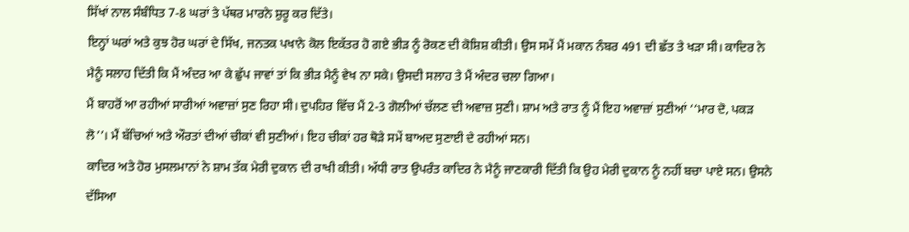ਸਿੱਖਾਂ ਨਾਲ ਸੰਬੰਧਿਤ 7-8 ਘਰਾਂ ਤੇ ਪੱਥਰ ਮਾਰਨੇ ਸ਼ੁਰੂ ਕਰ ਦਿੱਤੇ।
ਇਨ੍ਹਾਂ ਘਰਾਂ ਅਤੇ ਕੁਝ ਹੋਰ ਘਰਾਂ ਦੇ ਸਿੱਖ, ਜਨਤਕ ਪਖਾਨੇ ਕੋਲ ਇਕੱਤਰ ਹੋ ਗਏ ਭੀੜ ਨੂੰ ਰੋਕਣ ਦੀ ਕੋਸ਼ਿਸ਼ ਕੀਤੀ। ਉਸ ਸਮੇਂ ਮੈਂ ਮਕਾਨ ਨੰਬਰ 491 ਦੀ ਛੱਤ ਤੇ ਖੜਾ ਸੀ। ਕਾਦਿਰ ਨੇ ਮੈਨੂੰ ਸਲਾਹ ਦਿੱਤੀ ਕਿ ਮੈਂ ਅੰਦਰ ਆ ਕੇ ਛੁੱਪ ਜਾਵਾਂ ਤਾਂ ਕਿ ਭੀੜ ਮੈਨੂੰ ਵੇਖ ਨਾ ਸਕੇ। ਉਸਦੀ ਸਲਾਹ ਤੇ ਮੈਂ ਅੰਦਰ ਚਲਾ ਗਿਆ।
ਮੈਂ ਬਾਹਰੋਂ ਆ ਰਹੀਆਂ ਸਾਰੀਆਂ ਅਵਾਜ਼ਾਂ ਸੁਣ ਰਿਹਾ ਸੀ। ਦੁਪਹਿਰ ਵਿੱਚ ਮੈਂ 2-3 ਗੋਲੀਆਂ ਚੱਲਣ ਦੀ ਅਵਾਜ਼ ਸੁਣੀ। ਸ਼ਾਮ ਅਤੇ ਰਾਤ ਨੂੰ ਮੈਂ ਇਹ ਅਵਾਜ਼ਾਂ ਸੁਣੀਆਂ ‘‘ਮਾਰ ਦੋ, ਪਕੜ ਲੋ’’। ਮੈਂ ਬੱਚਿਆਂ ਅਤੇ ਔਰਤਾਂ ਦੀਆਂ ਚੀਕਾਂ ਵੀ ਸੁਣੀਆਂ। ਇਹ ਚੀਕਾਂ ਹਰ ਥੋੜੇ ਸਮੇਂ ਬਾਅਦ ਸੁਣਾਈ ਦੇ ਰਹੀਆਂ ਸਨ।
ਕਾਦਿਰ ਅਤੇ ਹੋਰ ਮੁਸਲਮਾਨਾਂ ਨੇ ਸ਼ਾਮ ਤੱਕ ਮੇਰੀ ਦੁਕਾਨ ਦੀ ਰਾਖੀ ਕੀਤੀ। ਅੱਧੀ ਰਾਤ ਉਪਰੰਤ ਕਾਦਿਰ ਨੇ ਮੈਨੂੰ ਜਾਣਕਾਰੀ ਦਿੱਤੀ ਕਿ ਉਹ ਮੇਰੀ ਦੁਕਾਨ ਨੂੰ ਨਹੀਂ ਬਚਾ ਪਾਏ ਸਨ। ਉਸਨੇ ਦੱਸਿਆ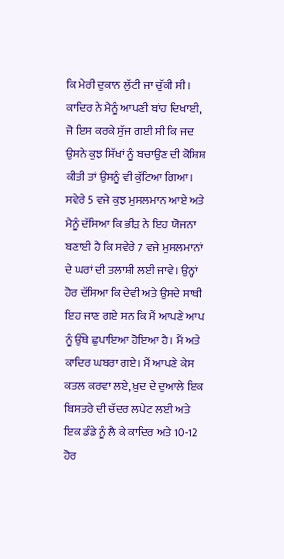ਕਿ ਮੇਰੀ ਦੁਕਾਨ ਲੁੱਟੀ ਜਾ ਚੁੱਕੀ ਸੀ। ਕਾਦਿਰ ਨੇ ਮੈਨੂੰ ਆਪਣੀ ਬਾਂਹ ਦਿਖਾਈ, ਜੋ ਇਸ ਕਰਕੇ ਸੁੱਜ ਗਈ ਸੀ ਕਿ ਜਦ ਉਸਨੇ ਕੁਝ ਸਿੱਖਾਂ ਨੂੰ ਬਚਾਉਣ ਦੀ ਕੋਸ਼ਿਸ਼ ਕੀਤੀ ਤਾਂ ਉਸਨੂੰ ਵੀ ਕੁੱਟਿਆ ਗਿਆ।
ਸਵੇਰੇ 5 ਵਜੇ ਕੁਝ ਮੁਸਲਮਾਨ ਆਏ ਅਤੇ ਮੈਨੂੰ ਦੱਸਿਆ ਕਿ ਭੀੜ ਨੇ ਇਹ ਯੋਜਨਾ ਬਣਾਈ ਹੈ ਕਿ ਸਵੇਰੇ 7 ਵਜੇ ਮੁਸਲਮਾਨਾਂ ਦੇ ਘਰਾਂ ਦੀ ਤਲਾਸ਼ੀ ਲਈ ਜਾਵੇ। ਉਨ੍ਹਾਂ ਹੋਰ ਦੱਸਿਆ ਕਿ ਦੇਵੀ ਅਤੇ ਉਸਦੇ ਸਾਥੀ ਇਹ ਜਾਣ ਗਏ ਸਨ ਕਿ ਮੈਂ ਆਪਣੇ ਆਪ ਨੂੰ ਉੱਥੇ ਛੁਪਾਇਆ ਹੋਇਆ ਹੈ। ਮੈਂ ਅਤੇ ਕਾਦਿਰ ਘਬਰਾ ਗਏ। ਮੈਂ ਆਪਣੇ ਕੇਸ ਕਤਲ ਕਰਵਾ ਲਏ, ਖ਼ੁਦ ਦੇ ਦੁਆਲੇ ਇਕ ਬਿਸਤਰੇ ਦੀ ਚੱਦਰ ਲਪੇਟ ਲਈ ਅਤੇ ਇਕ ਡੰਡੇ ਨੂੰ ਲੈ ਕੇ ਕਾਦਿਰ ਅਤੇ 10-12 ਹੋਰ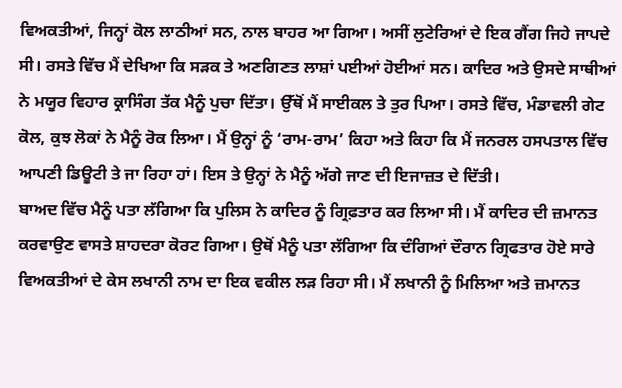ਵਿਅਕਤੀਆਂ, ਜਿਨ੍ਹਾਂ ਕੋਲ ਲਾਠੀਆਂ ਸਨ, ਨਾਲ ਬਾਹਰ ਆ ਗਿਆ। ਅਸੀਂ ਲੁਟੇਰਿਆਂ ਦੇ ਇਕ ਗੈਂਗ ਜਿਹੇ ਜਾਪਦੇ ਸੀ। ਰਸਤੇ ਵਿੱਚ ਮੈਂ ਦੇਖਿਆ ਕਿ ਸੜਕ ਤੇ ਅਣਗਿਣਤ ਲਾਸ਼ਾਂ ਪਈਆਂ ਹੋਈਆਂ ਸਨ। ਕਾਦਿਰ ਅਤੇ ਉਸਦੇ ਸਾਥੀਆਂ ਨੇ ਮਯੂਰ ਵਿਹਾਰ ਕ੍ਰਾਸਿੰਗ ਤੱਕ ਮੈਨੂੰ ਪੁਚਾ ਦਿੱਤਾ। ਉੱਥੋਂ ਮੈਂ ਸਾਈਕਲ ਤੇ ਤੁਰ ਪਿਆ। ਰਸਤੇ ਵਿੱਚ, ਮੰਡਾਵਲੀ ਗੇਟ ਕੋਲ, ਕੁਝ ਲੋਕਾਂ ਨੇ ਮੈਨੂੰ ਰੋਕ ਲਿਆ। ਮੈਂ ਉਨ੍ਹਾਂ ਨੂੰ ‘ਰਾਮ-ਰਾਮ’ ਕਿਹਾ ਅਤੇ ਕਿਹਾ ਕਿ ਮੈਂ ਜਨਰਲ ਹਸਪਤਾਲ ਵਿੱਚ ਆਪਣੀ ਡਿਊਟੀ ਤੇ ਜਾ ਰਿਹਾ ਹਾਂ। ਇਸ ਤੇ ਉਨ੍ਹਾਂ ਨੇ ਮੈਨੂੰ ਅੱਗੇ ਜਾਣ ਦੀ ਇਜਾਜ਼ਤ ਦੇ ਦਿੱਤੀ।
ਬਾਅਦ ਵਿੱਚ ਮੈਨੂੰ ਪਤਾ ਲੱਗਿਆ ਕਿ ਪੁਲਿਸ ਨੇ ਕਾਦਿਰ ਨੂੰ ਗ੍ਰਿਫ਼ਤਾਰ ਕਰ ਲਿਆ ਸੀ। ਮੈਂ ਕਾਦਿਰ ਦੀ ਜ਼ਮਾਨਤ ਕਰਵਾਉਣ ਵਾਸਤੇ ਸ਼ਾਹਦਰਾ ਕੋਰਟ ਗਿਆ। ਉਥੋਂ ਮੈਨੂੰ ਪਤਾ ਲੱਗਿਆ ਕਿ ਦੰਗਿਆਂ ਦੌਰਾਨ ਗ੍ਰਿਫਤਾਰ ਹੋਏ ਸਾਰੇ ਵਿਅਕਤੀਆਂ ਦੇ ਕੇਸ ਲਖਾਨੀ ਨਾਮ ਦਾ ਇਕ ਵਕੀਲ ਲੜ ਰਿਹਾ ਸੀ। ਮੈਂ ਲਖਾਨੀ ਨੂੰ ਮਿਲਿਆ ਅਤੇ ਜ਼ਮਾਨਤ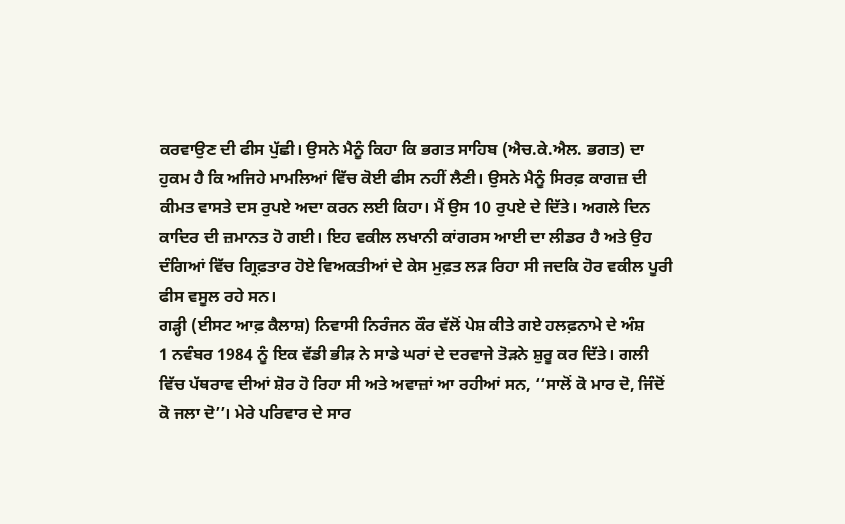ਕਰਵਾਉਣ ਦੀ ਫੀਸ ਪੁੱਛੀ। ਉਸਨੇ ਮੈਨੂੰ ਕਿਹਾ ਕਿ ਭਗਤ ਸਾਹਿਬ (ਐਚ.ਕੇ.ਐਲ. ਭਗਤ) ਦਾ ਹੁਕਮ ਹੈ ਕਿ ਅਜਿਹੇ ਮਾਮਲਿਆਂ ਵਿੱਚ ਕੋਈ ਫੀਸ ਨਹੀਂ ਲੈਣੀ। ਉਸਨੇ ਮੈਨੂੰ ਸਿਰਫ਼ ਕਾਗਜ਼ ਦੀ ਕੀਮਤ ਵਾਸਤੇ ਦਸ ਰੁਪਏ ਅਦਾ ਕਰਨ ਲਈ ਕਿਹਾ। ਮੈਂ ਉਸ 10 ਰੁਪਏ ਦੇ ਦਿੱਤੇ। ਅਗਲੇ ਦਿਨ ਕਾਦਿਰ ਦੀ ਜ਼ਮਾਨਤ ਹੋ ਗਈ। ਇਹ ਵਕੀਲ ਲਖਾਨੀ ਕਾਂਗਰਸ ਆਈ ਦਾ ਲੀਡਰ ਹੈ ਅਤੇ ਉਹ ਦੰਗਿਆਂ ਵਿੱਚ ਗ੍ਰਿਫ਼ਤਾਰ ਹੋਏ ਵਿਅਕਤੀਆਂ ਦੇ ਕੇਸ ਮੁਫ਼ਤ ਲੜ ਰਿਹਾ ਸੀ ਜਦਕਿ ਹੋਰ ਵਕੀਲ ਪੂਰੀ ਫੀਸ ਵਸੂਲ ਰਹੇ ਸਨ।
ਗੜ੍ਹੀ (ਈਸਟ ਆਫ਼ ਕੈਲਾਸ਼) ਨਿਵਾਸੀ ਨਿਰੰਜਨ ਕੌਰ ਵੱਲੋਂ ਪੇਸ਼ ਕੀਤੇ ਗਏ ਹਲਫ਼ਨਾਮੇ ਦੇ ਅੰਸ਼
1 ਨਵੰਬਰ 1984 ਨੂੰ ਇਕ ਵੱਡੀ ਭੀੜ ਨੇ ਸਾਡੇ ਘਰਾਂ ਦੇ ਦਰਵਾਜੇ ਤੋੜਨੇ ਸ਼ੁਰੂ ਕਰ ਦਿੱਤੇ। ਗਲੀ ਵਿੱਚ ਪੱਥਰਾਵ ਦੀਆਂ ਸ਼ੋਰ ਹੋ ਰਿਹਾ ਸੀ ਅਤੇ ਅਵਾਜ਼ਾਂ ਆ ਰਹੀਆਂ ਸਨ, ‘‘ਸਾਲੋਂ ਕੋ ਮਾਰ ਦੋ, ਜਿੰਦੋਂ ਕੋ ਜਲਾ ਦੋ’’। ਮੇਰੇ ਪਰਿਵਾਰ ਦੇ ਸਾਰ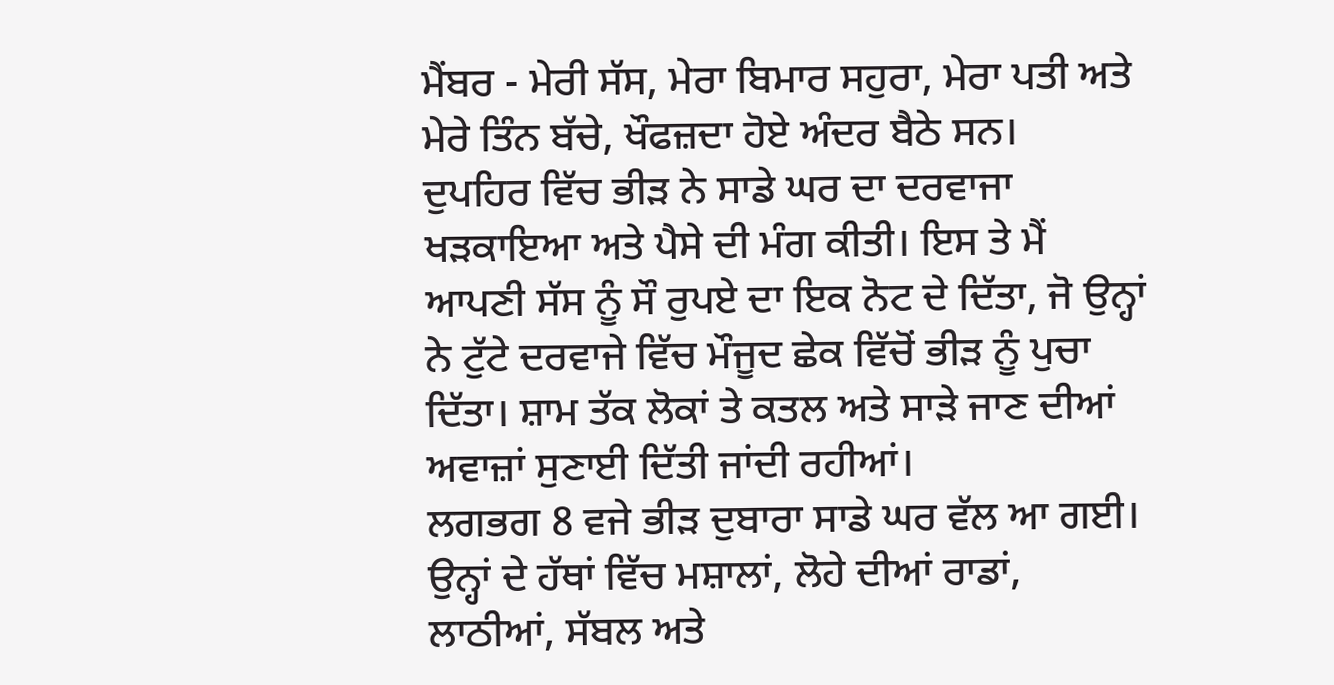ਮੈਂਬਰ - ਮੇਰੀ ਸੱਸ, ਮੇਰਾ ਬਿਮਾਰ ਸਹੁਰਾ, ਮੇਰਾ ਪਤੀ ਅਤੇ ਮੇਰੇ ਤਿੰਨ ਬੱਚੇ, ਖੌਫਜ਼ਦਾ ਹੋਏ ਅੰਦਰ ਬੈਠੇ ਸਨ।
ਦੁਪਹਿਰ ਵਿੱਚ ਭੀੜ ਨੇ ਸਾਡੇ ਘਰ ਦਾ ਦਰਵਾਜਾ ਖੜਕਾਇਆ ਅਤੇ ਪੈਸੇ ਦੀ ਮੰਗ ਕੀਤੀ। ਇਸ ਤੇ ਮੈਂ ਆਪਣੀ ਸੱਸ ਨੂੰ ਸੌ ਰੁਪਏ ਦਾ ਇਕ ਨੋਟ ਦੇ ਦਿੱਤਾ, ਜੋ ਉਨ੍ਹਾਂ ਨੇ ਟੁੱਟੇ ਦਰਵਾਜੇ ਵਿੱਚ ਮੌਜੂਦ ਛੇਕ ਵਿੱਚੋਂ ਭੀੜ ਨੂੰ ਪੁਚਾ ਦਿੱਤਾ। ਸ਼ਾਮ ਤੱਕ ਲੋਕਾਂ ਤੇ ਕਤਲ ਅਤੇ ਸਾੜੇ ਜਾਣ ਦੀਆਂ ਅਵਾਜ਼ਾਂ ਸੁਣਾਈ ਦਿੱਤੀ ਜਾਂਦੀ ਰਹੀਆਂ।
ਲਗਭਗ 8 ਵਜੇ ਭੀੜ ਦੁਬਾਰਾ ਸਾਡੇ ਘਰ ਵੱਲ ਆ ਗਈ। ਉਨ੍ਹਾਂ ਦੇ ਹੱਥਾਂ ਵਿੱਚ ਮਸ਼ਾਲਾਂ, ਲੋਹੇ ਦੀਆਂ ਰਾਡਾਂ, ਲਾਠੀਆਂ, ਸੱਬਲ ਅਤੇ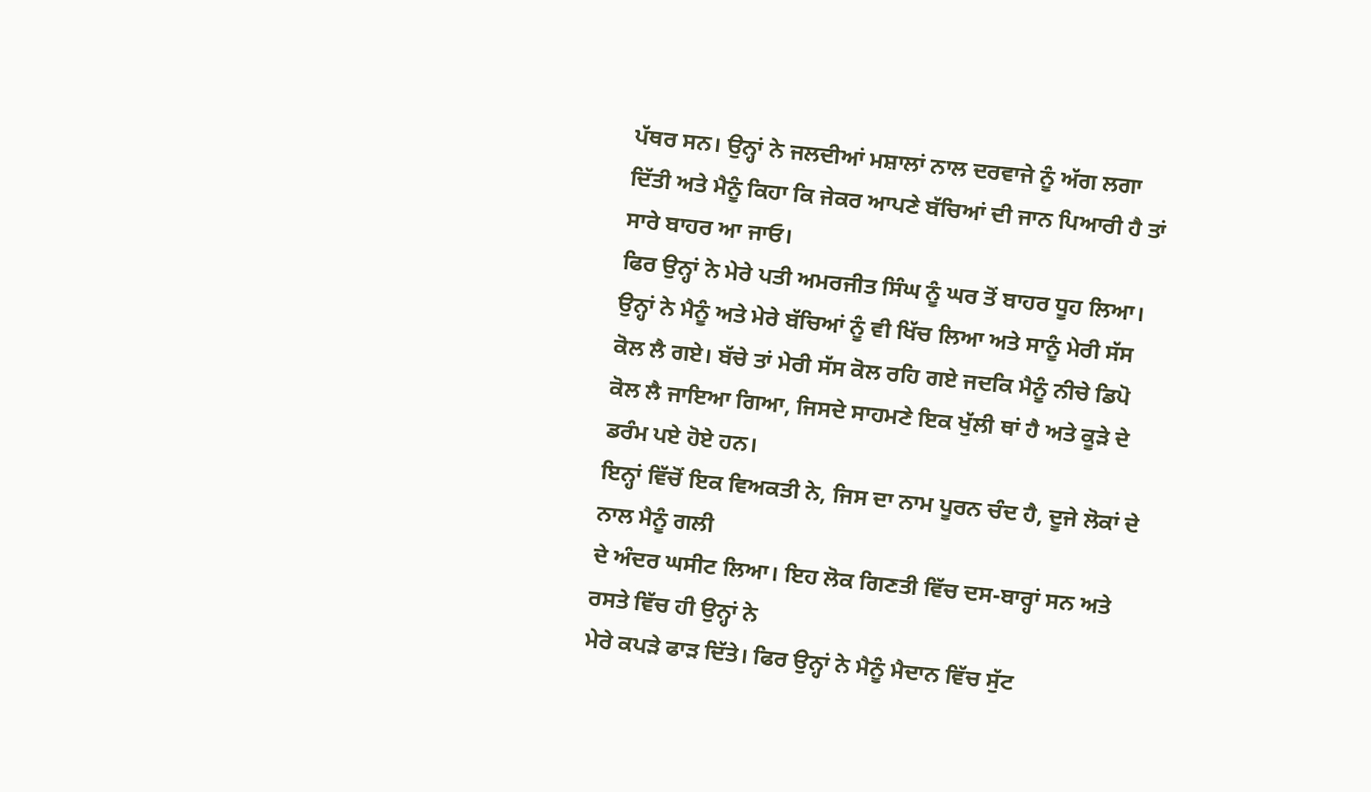ਪੱਥਰ ਸਨ। ਉਨ੍ਹਾਂ ਨੇ ਜਲਦੀਆਂ ਮਸ਼ਾਲਾਂ ਨਾਲ ਦਰਵਾਜੇ ਨੂੰ ਅੱਗ ਲਗਾ ਦਿੱਤੀ ਅਤੇ ਮੈਨੂੰ ਕਿਹਾ ਕਿ ਜੇਕਰ ਆਪਣੇ ਬੱਚਿਆਂ ਦੀ ਜਾਨ ਪਿਆਰੀ ਹੈ ਤਾਂ ਸਾਰੇ ਬਾਹਰ ਆ ਜਾਓ।
ਫਿਰ ਉਨ੍ਹਾਂ ਨੇ ਮੇਰੇ ਪਤੀ ਅਮਰਜੀਤ ਸਿੰਘ ਨੂੰ ਘਰ ਤੋਂ ਬਾਹਰ ਧੂਹ ਲਿਆ। ਉਨ੍ਹਾਂ ਨੇ ਮੈਨੂੰ ਅਤੇ ਮੇਰੇ ਬੱਚਿਆਂ ਨੂੰ ਵੀ ਖਿੱਚ ਲਿਆ ਅਤੇ ਸਾਨੂੰ ਮੇਰੀ ਸੱਸ ਕੋਲ ਲੈ ਗਏ। ਬੱਚੇ ਤਾਂ ਮੇਰੀ ਸੱਸ ਕੋਲ ਰਹਿ ਗਏ ਜਦਕਿ ਮੈਨੂੰ ਨੀਚੇ ਡਿਪੋ ਕੋਲ ਲੈ ਜਾਇਆ ਗਿਆ, ਜਿਸਦੇ ਸਾਹਮਣੇ ਇਕ ਖੁੱਲੀ ਥਾਂ ਹੈ ਅਤੇ ਕੂੜੇ ਦੇ ਡਰੰਮ ਪਏ ਹੋਏ ਹਨ।
ਇਨ੍ਹਾਂ ਵਿੱਚੋਂ ਇਕ ਵਿਅਕਤੀ ਨੇ, ਜਿਸ ਦਾ ਨਾਮ ਪੂਰਨ ਚੰਦ ਹੈ, ਦੂਜੇ ਲੋਕਾਂ ਦੇ ਨਾਲ ਮੈਨੂੰ ਗਲੀ
ਦੇ ਅੰਦਰ ਘਸੀਟ ਲਿਆ। ਇਹ ਲੋਕ ਗਿਣਤੀ ਵਿੱਚ ਦਸ-ਬਾਰ੍ਹਾਂ ਸਨ ਅਤੇ ਰਸਤੇ ਵਿੱਚ ਹੀ ਉਨ੍ਹਾਂ ਨੇ
ਮੇਰੇ ਕਪੜੇ ਫਾੜ ਦਿੱਤੇ। ਫਿਰ ਉਨ੍ਹਾਂ ਨੇ ਮੈਨੂੰ ਮੈਦਾਨ ਵਿੱਚ ਸੁੱਟ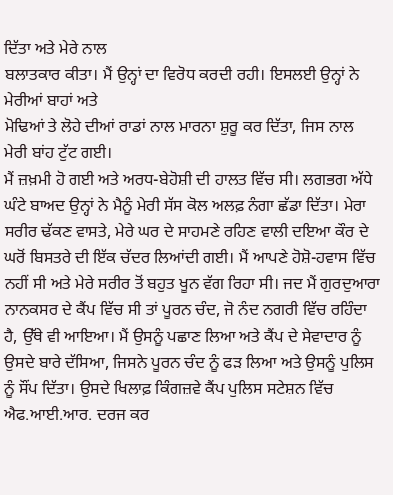ਦਿੱਤਾ ਅਤੇ ਮੇਰੇ ਨਾਲ
ਬਲਾਤਕਾਰ ਕੀਤਾ। ਮੈਂ ਉਨ੍ਹਾਂ ਦਾ ਵਿਰੋਧ ਕਰਦੀ ਰਹੀ। ਇਸਲਈ ਉਨ੍ਹਾਂ ਨੇ ਮੇਰੀਆਂ ਬਾਹਾਂ ਅਤੇ
ਮੋਢਿਆਂ ਤੇ ਲੋਹੇ ਦੀਆਂ ਰਾਡਾਂ ਨਾਲ ਮਾਰਨਾ ਸ਼ੁਰੂ ਕਰ ਦਿੱਤਾ, ਜਿਸ ਨਾਲ
ਮੇਰੀ ਬਾਂਹ ਟੁੱਟ ਗਈ।
ਮੈਂ ਜ਼ਖ਼ਮੀ ਹੋ ਗਈ ਅਤੇ ਅਰਧ-ਬੇਹੋਸ਼ੀ ਦੀ ਹਾਲਤ ਵਿੱਚ ਸੀ। ਲਗਭਗ ਅੱਧੇ ਘੰਟੇ ਬਾਅਦ ਉਨ੍ਹਾਂ ਨੇ ਮੈਨੂੰ ਮੇਰੀ ਸੱਸ ਕੋਲ ਅਲਫ਼ ਨੰਗਾ ਛੱਡਾ ਦਿੱਤਾ। ਮੇਰਾ ਸਰੀਰ ਢੱਕਣ ਵਾਸਤੇ, ਮੇਰੇ ਘਰ ਦੇ ਸਾਹਮਣੇ ਰਹਿਣ ਵਾਲੀ ਦਇਆ ਕੌਰ ਦੇ ਘਰੋਂ ਬਿਸਤਰੇ ਦੀ ਇੱਕ ਚੱਦਰ ਲਿਆਂਦੀ ਗਈ। ਮੈਂ ਆਪਣੇ ਹੋਸ਼ੋ-ਹਵਾਸ ਵਿੱਚ ਨਹੀਂ ਸੀ ਅਤੇ ਮੇਰੇ ਸਰੀਰ ਤੋਂ ਬਹੁਤ ਖੂਨ ਵੱਗ ਰਿਹਾ ਸੀ। ਜਦ ਮੈਂ ਗੁਰਦੁਆਰਾ ਨਾਨਕਸਰ ਦੇ ਕੈਂਪ ਵਿੱਚ ਸੀ ਤਾਂ ਪੂਰਨ ਚੰਦ, ਜੋ ਨੰਦ ਨਗਰੀ ਵਿੱਚ ਰਹਿੰਦਾ ਹੈ, ਉੱਥੇ ਵੀ ਆਇਆ। ਮੈਂ ਉਸਨੂੰ ਪਛਾਣ ਲਿਆ ਅਤੇ ਕੈਂਪ ਦੇ ਸੇਵਾਦਾਰ ਨੂੰ ਉਸਦੇ ਬਾਰੇ ਦੱਸਿਆ, ਜਿਸਨੇ ਪੂਰਨ ਚੰਦ ਨੂੰ ਫੜ ਲਿਆ ਅਤੇ ਉਸਨੂੰ ਪੁਲਿਸ ਨੂੰ ਸੌਂਪ ਦਿੱਤਾ। ਉਸਦੇ ਖਿਲਾਫ਼ ਕਿੰਗਜ਼ਵੇ ਕੈਂਪ ਪੁਲਿਸ ਸਟੇਸ਼ਨ ਵਿੱਚ ਐਫ.ਆਈ.ਆਰ. ਦਰਜ ਕਰ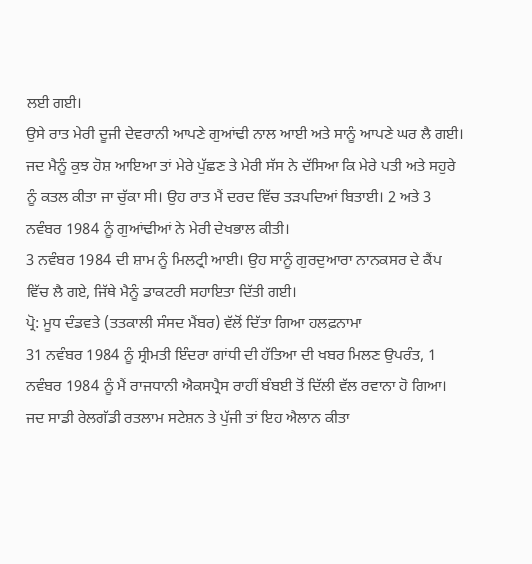ਲਈ ਗਈ।
ਉਸੇ ਰਾਤ ਮੇਰੀ ਦੂਜੀ ਦੇਵਰਾਨੀ ਆਪਣੇ ਗੁਆਂਢੀ ਨਾਲ ਆਈ ਅਤੇ ਸਾਨੂੰ ਆਪਣੇ ਘਰ ਲੈ ਗਈ। ਜਦ ਮੈਨੂੰ ਕੁਝ ਹੋਸ਼ ਆਇਆ ਤਾਂ ਮੇਰੇ ਪੁੱਛਣ ਤੇ ਮੇਰੀ ਸੱਸ ਨੇ ਦੱਸਿਆ ਕਿ ਮੇਰੇ ਪਤੀ ਅਤੇ ਸਹੁਰੇ ਨੂੰ ਕਤਲ ਕੀਤਾ ਜਾ ਚੁੱਕਾ ਸੀ। ਉਹ ਰਾਤ ਮੈਂ ਦਰਦ ਵਿੱਚ ਤੜਪਦਿਆਂ ਬਿਤਾਈ। 2 ਅਤੇ 3 ਨਵੰਬਰ 1984 ਨੂੰ ਗੁਆਂਢੀਆਂ ਨੇ ਮੇਰੀ ਦੇਖਭਾਲ ਕੀਤੀ।
3 ਨਵੰਬਰ 1984 ਦੀ ਸ਼ਾਮ ਨੂੰ ਮਿਲਟ੍ਰੀ ਆਈ। ਉਹ ਸਾਨੂੰ ਗੁਰਦੁਆਰਾ ਨਾਨਕਸਰ ਦੇ ਕੈਂਪ ਵਿੱਚ ਲੈ ਗਏ, ਜਿੱਥੇ ਮੈਨੂੰ ਡਾਕਟਰੀ ਸਹਾਇਤਾ ਦਿੱਤੀ ਗਈ।
ਪ੍ਰੋ: ਮੂਧ ਦੰਡਵਤੇ (ਤਤਕਾਲੀ ਸੰਸਦ ਮੈਂਬਰ) ਵੱਲੋਂ ਦਿੱਤਾ ਗਿਆ ਹਲਫ਼ਨਾਮਾ
31 ਨਵੰਬਰ 1984 ਨੂੰ ਸ੍ਰੀਮਤੀ ਇੰਦਰਾ ਗਾਂਧੀ ਦੀ ਹੱਤਿਆ ਦੀ ਖਬਰ ਮਿਲਣ ਉਪਰੰਤ, 1 ਨਵੰਬਰ 1984 ਨੂੰ ਮੈਂ ਰਾਜਧਾਨੀ ਐਕਸਪ੍ਰੈਸ ਰਾਹੀਂ ਬੰਬਈ ਤੋਂ ਦਿੱਲੀ ਵੱਲ ਰਵਾਨਾ ਹੋ ਗਿਆ।
ਜਦ ਸਾਡੀ ਰੇਲਗੱਡੀ ਰਤਲਾਮ ਸਟੇਸ਼ਨ ਤੇ ਪੁੱਜੀ ਤਾਂ ਇਹ ਐਲਾਨ ਕੀਤਾ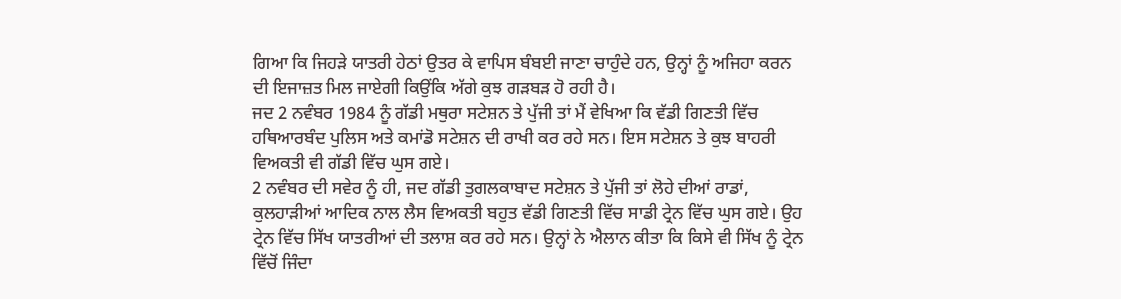ਗਿਆ ਕਿ ਜਿਹੜੇ ਯਾਤਰੀ ਹੇਠਾਂ ਉਤਰ ਕੇ ਵਾਪਿਸ ਬੰਬਈ ਜਾਣਾ ਚਾਹੁੰਦੇ ਹਨ, ਉਨ੍ਹਾਂ ਨੂੰ ਅਜਿਹਾ ਕਰਨ ਦੀ ਇਜਾਜ਼ਤ ਮਿਲ ਜਾਏਗੀ ਕਿਉਂਕਿ ਅੱਗੇ ਕੁਝ ਗੜਬੜ ਹੋ ਰਹੀ ਹੈ।
ਜਦ 2 ਨਵੰਬਰ 1984 ਨੂੰ ਗੱਡੀ ਮਥੁਰਾ ਸਟੇਸ਼ਨ ਤੇ ਪੁੱਜੀ ਤਾਂ ਮੈਂ ਵੇਖਿਆ ਕਿ ਵੱਡੀ ਗਿਣਤੀ ਵਿੱਚ ਹਥਿਆਰਬੰਦ ਪੁਲਿਸ ਅਤੇ ਕਮਾਂਡੋ ਸਟੇਸ਼ਨ ਦੀ ਰਾਖੀ ਕਰ ਰਹੇ ਸਨ। ਇਸ ਸਟੇਸ਼ਨ ਤੇ ਕੁਝ ਬਾਹਰੀ ਵਿਅਕਤੀ ਵੀ ਗੱਡੀ ਵਿੱਚ ਘੁਸ ਗਏ।
2 ਨਵੰਬਰ ਦੀ ਸਵੇਰ ਨੂੰ ਹੀ, ਜਦ ਗੱਡੀ ਤੁਗਲਕਾਬਾਦ ਸਟੇਸ਼ਨ ਤੇ ਪੁੱਜੀ ਤਾਂ ਲੋਹੇ ਦੀਆਂ ਰਾਡਾਂ, ਕੁਲਹਾੜੀਆਂ ਆਦਿਕ ਨਾਲ ਲੈਸ ਵਿਅਕਤੀ ਬਹੁਤ ਵੱਡੀ ਗਿਣਤੀ ਵਿੱਚ ਸਾਡੀ ਟ੍ਰੇਨ ਵਿੱਚ ਘੁਸ ਗਏ। ਉਹ ਟ੍ਰੇਨ ਵਿੱਚ ਸਿੱਖ ਯਾਤਰੀਆਂ ਦੀ ਤਲਾਸ਼ ਕਰ ਰਹੇ ਸਨ। ਉਨ੍ਹਾਂ ਨੇ ਐਲਾਨ ਕੀਤਾ ਕਿ ਕਿਸੇ ਵੀ ਸਿੱਖ ਨੂੰ ਟ੍ਰੇਨ ਵਿੱਚੋਂ ਜਿੰਦਾ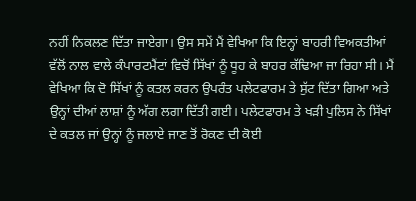ਨਹੀਂ ਨਿਕਲਣ ਦਿੱਤਾ ਜਾਏਗਾ। ਉਸ ਸਮੇਂ ਮੈਂ ਵੇਖਿਆ ਕਿ ਇਨ੍ਹਾਂ ਬਾਹਰੀ ਵਿਅਕਤੀਆਂ ਵੱਲੋਂ ਨਾਲ ਵਾਲੇ ਕੰਪਾਰਟਮੈਂਟਾਂ ਵਿਚੋਂ ਸਿੱਖਾਂ ਨੂੰ ਧੂਹ ਕੇ ਬਾਹਰ ਕੱਢਿਆ ਜਾ ਰਿਹਾ ਸੀ। ਮੈਂ ਵੇਖਿਆ ਕਿ ਦੋ ਸਿੱਖਾਂ ਨੂੰ ਕਤਲ ਕਰਨ ਉਪਰੰਤ ਪਲੇਟਫਾਰਮ ਤੇ ਸੁੱਟ ਦਿੱਤਾ ਗਿਆ ਅਤੇ ਉਨ੍ਹਾਂ ਦੀਆਂ ਲਾਸ਼ਾਂ ਨੂੰ ਅੱਗ ਲਗਾ ਦਿੱਤੀ ਗਈ। ਪਲੇਟਫਾਰਮ ਤੇ ਖੜੀ ਪੁਲਿਸ ਨੇ ਸਿੱਖਾਂ ਦੇ ਕਤਲ ਜਾਂ ਉਨ੍ਹਾਂ ਨੂੰ ਜਲਾਏ ਜਾਣ ਤੋਂ ਰੋਕਣ ਦੀ ਕੋਈ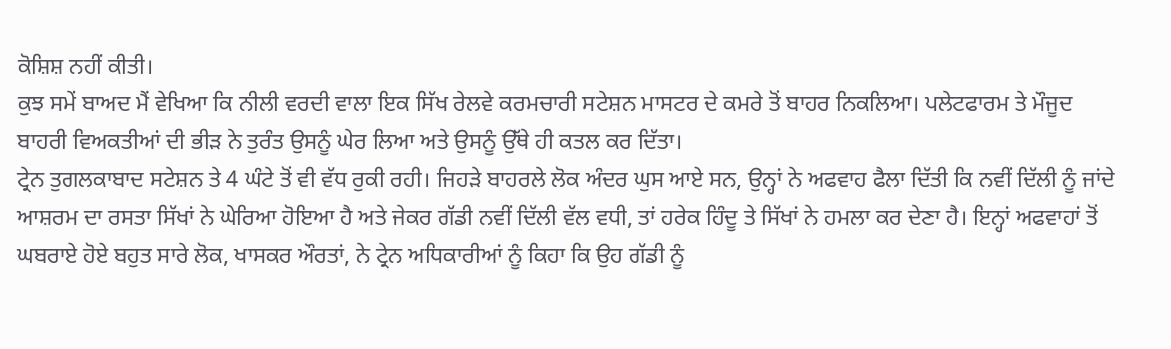ਕੋਸ਼ਿਸ਼ ਨਹੀਂ ਕੀਤੀ।
ਕੁਝ ਸਮੇਂ ਬਾਅਦ ਮੈਂ ਵੇਖਿਆ ਕਿ ਨੀਲੀ ਵਰਦੀ ਵਾਲਾ ਇਕ ਸਿੱਖ ਰੇਲਵੇ ਕਰਮਚਾਰੀ ਸਟੇਸ਼ਨ ਮਾਸਟਰ ਦੇ ਕਮਰੇ ਤੋਂ ਬਾਹਰ ਨਿਕਲਿਆ। ਪਲੇਟਫਾਰਮ ਤੇ ਮੌਜੂਦ ਬਾਹਰੀ ਵਿਅਕਤੀਆਂ ਦੀ ਭੀੜ ਨੇ ਤੁਰੰਤ ਉਸਨੂੰ ਘੇਰ ਲਿਆ ਅਤੇ ਉਸਨੂੰ ਉੱਥੇ ਹੀ ਕਤਲ ਕਰ ਦਿੱਤਾ।
ਟ੍ਰੇਨ ਤੁਗਲਕਾਬਾਦ ਸਟੇਸ਼ਨ ਤੇ 4 ਘੰਟੇ ਤੋਂ ਵੀ ਵੱਧ ਰੁਕੀ ਰਹੀ। ਜਿਹੜੇ ਬਾਹਰਲੇ ਲੋਕ ਅੰਦਰ ਘੁਸ ਆਏ ਸਨ, ਉਨ੍ਹਾਂ ਨੇ ਅਫਵਾਹ ਫੈਲਾ ਦਿੱਤੀ ਕਿ ਨਵੀਂ ਦਿੱਲੀ ਨੂੰ ਜਾਂਦੇ ਆਸ਼ਰਮ ਦਾ ਰਸਤਾ ਸਿੱਖਾਂ ਨੇ ਘੇਰਿਆ ਹੋਇਆ ਹੈ ਅਤੇ ਜੇਕਰ ਗੱਡੀ ਨਵੀਂ ਦਿੱਲੀ ਵੱਲ ਵਧੀ, ਤਾਂ ਹਰੇਕ ਹਿੰਦੂ ਤੇ ਸਿੱਖਾਂ ਨੇ ਹਮਲਾ ਕਰ ਦੇਣਾ ਹੈ। ਇਨ੍ਹਾਂ ਅਫਵਾਹਾਂ ਤੋਂ ਘਬਰਾਏ ਹੋਏ ਬਹੁਤ ਸਾਰੇ ਲੋਕ, ਖਾਸਕਰ ਔਰਤਾਂ, ਨੇ ਟ੍ਰੇਨ ਅਧਿਕਾਰੀਆਂ ਨੂੰ ਕਿਹਾ ਕਿ ਉਹ ਗੱਡੀ ਨੂੰ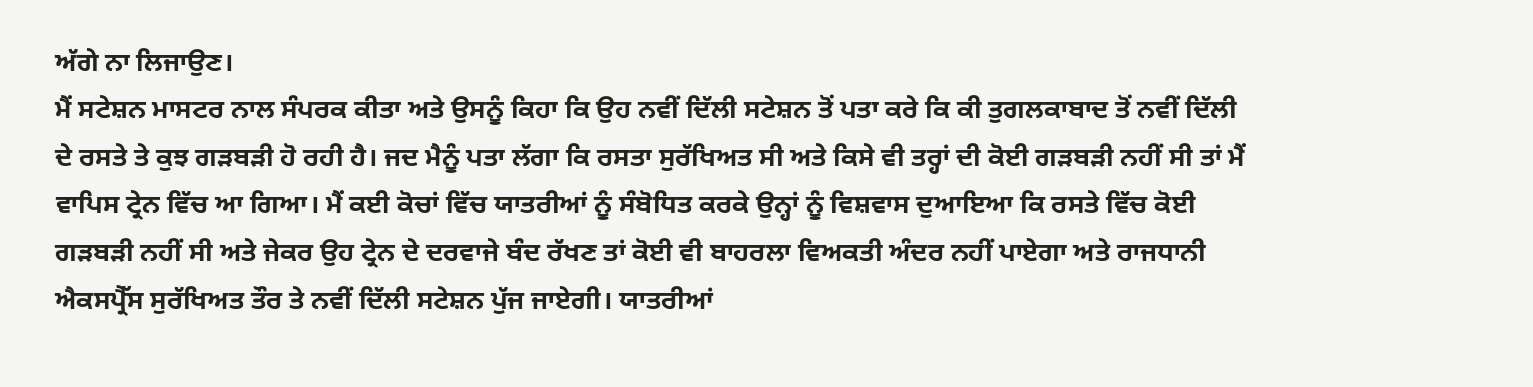ਅੱਗੇ ਨਾ ਲਿਜਾਉਣ।
ਮੈਂ ਸਟੇਸ਼ਨ ਮਾਸਟਰ ਨਾਲ ਸੰਪਰਕ ਕੀਤਾ ਅਤੇ ਉਸਨੂੰ ਕਿਹਾ ਕਿ ਉਹ ਨਵੀਂ ਦਿੱਲੀ ਸਟੇਸ਼ਨ ਤੋਂ ਪਤਾ ਕਰੇ ਕਿ ਕੀ ਤੁਗਲਕਾਬਾਦ ਤੋਂ ਨਵੀਂ ਦਿੱਲੀ ਦੇ ਰਸਤੇ ਤੇ ਕੁਝ ਗੜਬੜੀ ਹੋ ਰਹੀ ਹੈ। ਜਦ ਮੈਨੂੰ ਪਤਾ ਲੱਗਾ ਕਿ ਰਸਤਾ ਸੁਰੱਖਿਅਤ ਸੀ ਅਤੇ ਕਿਸੇ ਵੀ ਤਰ੍ਹਾਂ ਦੀ ਕੋਈ ਗੜਬੜੀ ਨਹੀਂ ਸੀ ਤਾਂ ਮੈਂ ਵਾਪਿਸ ਟ੍ਰੇਨ ਵਿੱਚ ਆ ਗਿਆ। ਮੈਂ ਕਈ ਕੋਚਾਂ ਵਿੱਚ ਯਾਤਰੀਆਂ ਨੂੰ ਸੰਬੋਧਿਤ ਕਰਕੇ ਉਨ੍ਹਾਂ ਨੂੰ ਵਿਸ਼ਵਾਸ ਦੁਆਇਆ ਕਿ ਰਸਤੇ ਵਿੱਚ ਕੋਈ ਗੜਬੜੀ ਨਹੀਂ ਸੀ ਅਤੇ ਜੇਕਰ ਉਹ ਟ੍ਰੇਨ ਦੇ ਦਰਵਾਜੇ ਬੰਦ ਰੱਖਣ ਤਾਂ ਕੋਈ ਵੀ ਬਾਹਰਲਾ ਵਿਅਕਤੀ ਅੰਦਰ ਨਹੀਂ ਪਾਏਗਾ ਅਤੇ ਰਾਜਧਾਨੀ ਐਕਸਪ੍ਰੈੱਸ ਸੁਰੱਖਿਅਤ ਤੌਰ ਤੇ ਨਵੀਂ ਦਿੱਲੀ ਸਟੇਸ਼ਨ ਪੁੱਜ ਜਾਏਗੀ। ਯਾਤਰੀਆਂ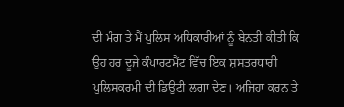ਦੀ ਮੰਗ ਤੇ ਮੈਂ ਪੁਲਿਸ ਅਧਿਕਾਰੀਆਂ ਨੂੰ ਬੇਨਤੀ ਕੀਤੀ ਕਿ ਉਹ ਹਰ ਦੂਜੇ ਕੰਪਾਰਟਮੈਂਟ ਵਿੱਚ ਇਕ ਸ਼ਸਤਰਧਾਰੀ ਪੁਲਿਸਕਰਮੀ ਦੀ ਡਿਉਟੀ ਲਗਾ ਦੇਣ। ਅਜਿਹਾ ਕਰਨ ਤੇ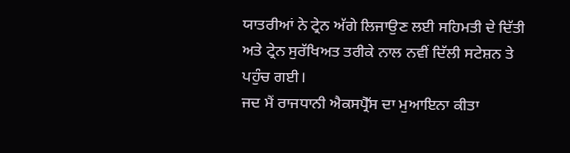ਯਾਤਰੀਆਂ ਨੇ ਟ੍ਰੇਨ ਅੱਗੇ ਲਿਜਾਉਣ ਲਈ ਸਹਿਮਤੀ ਦੇ ਦਿੱਤੀ ਅਤੇ ਟ੍ਰੇਨ ਸੁਰੱਖਿਅਤ ਤਰੀਕੇ ਨਾਲ ਨਵੀਂ ਦਿੱਲੀ ਸਟੇਸ਼ਨ ਤੇ ਪਹੁੰਚ ਗਈ।
ਜਦ ਮੈਂ ਰਾਜਧਾਨੀ ਐਕਸਪ੍ਰੈੱਸ ਦਾ ਮੁਆਇਨਾ ਕੀਤਾ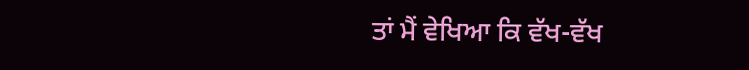ਤਾਂ ਮੈਂ ਵੇਖਿਆ ਕਿ ਵੱਖ-ਵੱਖ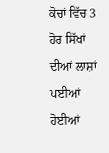ਕੋਚਾਂ ਵਿੱਚ 3 ਹੋਰ ਸਿੱਖਾਂ ਦੀਆਂ ਲਾਸ਼ਾਂ ਪਈਆਂ ਹੋਈਆਂ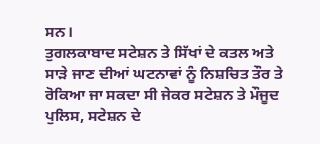ਸਨ।
ਤੁਗਲਕਾਬਾਦ ਸਟੇਸ਼ਨ ਤੇ ਸਿੱਖਾਂ ਦੇ ਕਤਲ ਅਤੇ ਸਾੜੇ ਜਾਣ ਦੀਆਂ ਘਟਨਾਵਾਂ ਨੂੰ ਨਿਸ਼ਚਿਤ ਤੌਰ ਤੇ ਰੋਕਿਆ ਜਾ ਸਕਦਾ ਸੀ ਜੇਕਰ ਸਟੇਸ਼ਨ ਤੇ ਮੌਜੂਦ ਪੁਲਿਸ, ਸਟੇਸ਼ਨ ਦੇ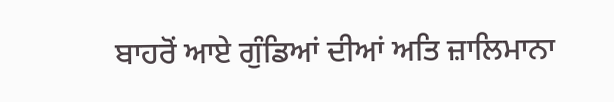ਬਾਹਰੋਂ ਆਏ ਗੁੰਡਿਆਂ ਦੀਆਂ ਅਤਿ ਜ਼ਾਲਿਮਾਨਾ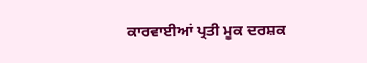ਕਾਰਵਾਈਆਂ ਪ੍ਰਤੀ ਮੂਕ ਦਰਸ਼ਕ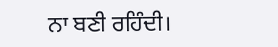ਨਾ ਬਣੀ ਰਹਿੰਦੀ।